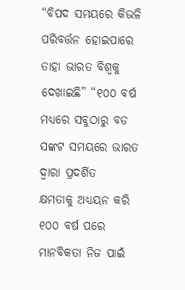“ବିପଦ ସମୟରେ କିଭଳି ପରିବର୍ତ୍ତନ ହୋଇପାରେ ତାହା ଭାରତ ବିଶ୍ୱକୁ ଦେଖାଇଛି” “୧୦୦ ବର୍ଷ ମଧ୍ୟରେ ସବୁଠାରୁ ବଡ ସଙ୍କଟ ସମୟରେ ଭାରତ ଦ୍ୱାରା ପ୍ରଦର୍ଶିତ
କ୍ଷମତାକୁ ଅଧ୍ୟୟନ କରି ୧୦୦ ବର୍ଷ ପରେ ମାନବିକତା ନିଜ ପାଇଁ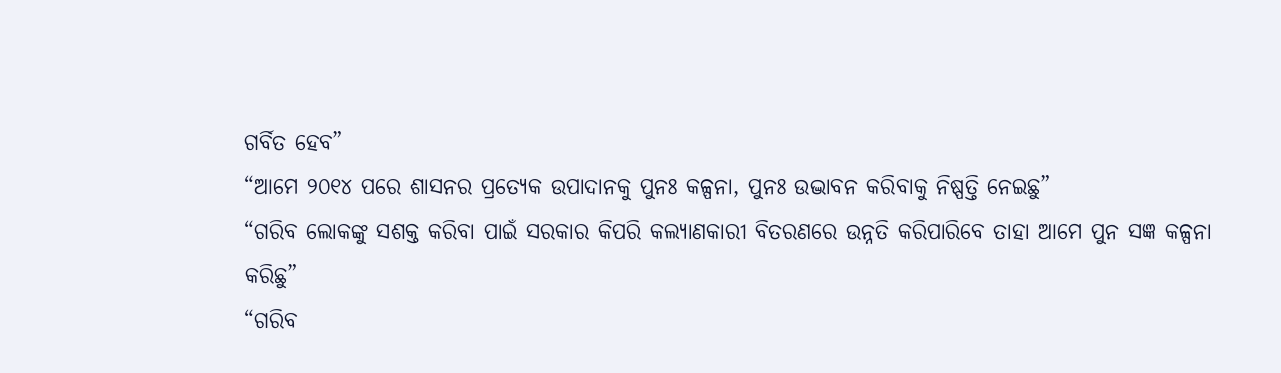ଗର୍ବିତ ହେବ”
“ଆମେ ୨୦୧୪ ପରେ ଶାସନର ପ୍ରତ୍ୟେକ ଉପାଦାନକୁ ପୁନଃ କଳ୍ପନା, ପୁନଃ ଉଦ୍ଭାବନ କରିବାକୁ ନିଷ୍ପତ୍ତି ନେଇଛୁ”
“ଗରିବ ଲୋକଙ୍କୁ ସଶକ୍ତ କରିବା ପାଇଁ ସରକାର କିପରି କଲ୍ୟାଣକାରୀ ବିତରଣରେ ଉନ୍ନତି କରିପାରିବେ ତାହା ଆମେ ପୁନ ସଜ୍ଞ କଳ୍ପନା କରିଛୁ”
“ଗରିବ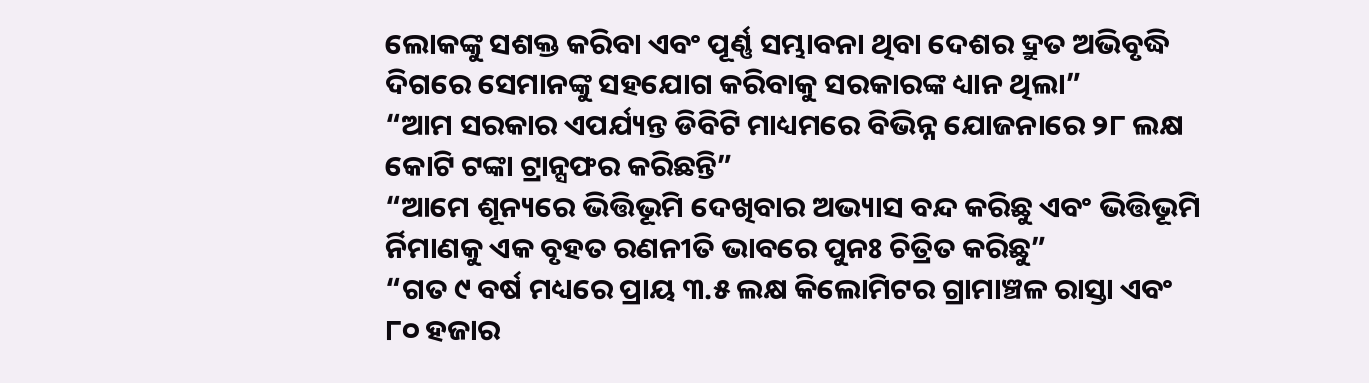ଲୋକଙ୍କୁ ସଶକ୍ତ କରିବା ଏବଂ ପୂର୍ଣ୍ଣ ସମ୍ଭାବନା ଥିବା ଦେଶର ଦ୍ରୁତ ଅଭିବୃଦ୍ଧି ଦିଗରେ ସେମାନଙ୍କୁ ସହଯୋଗ କରିବାକୁ ସରକାରଙ୍କ ଧ୍ୟାନ ଥିଲା”
“ଆମ ସରକାର ଏପର୍ଯ୍ୟନ୍ତ ଡିବିଟି ମାଧ୍ୟମରେ ବିଭିନ୍ନ ଯୋଜନାରେ ୨୮ ଲକ୍ଷ କୋଟି ଟଙ୍କା ଟ୍ରାନ୍ସଫର କରିଛନ୍ତି”
“ଆମେ ଶୂନ୍ୟରେ ଭିତ୍ତିଭୂମି ଦେଖିବାର ଅଭ୍ୟାସ ବନ୍ଦ କରିଛୁ ଏବଂ ଭିତ୍ତିଭୂମି ର୍ନିମାଣକୁ ଏକ ବୃହତ ରଣନୀତି ଭାବରେ ପୁନଃ ଚିତ୍ରିତ କରିଛୁ”
“ଗତ ୯ ବର୍ଷ ମଧ୍ୟରେ ପ୍ରାୟ ୩.୫ ଲକ୍ଷ କିଲୋମିଟର ଗ୍ରାମାଞ୍ଚଳ ରାସ୍ତା ଏବଂ ୮୦ ହଜାର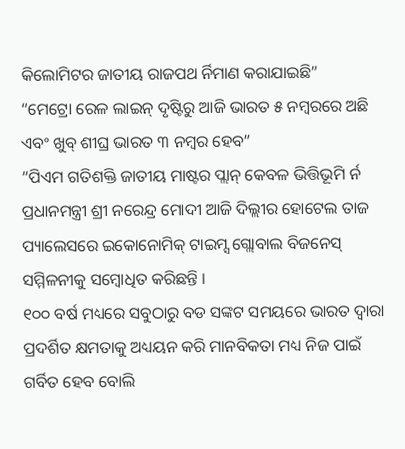କିଲୋମିଟର ଜାତୀୟ ରାଜପଥ ର୍ନିମାଣ କରାଯାଇଛି”
“ମେଟ୍ରୋ ରେଳ ଲାଇନ୍‍ ଦୃଷ୍ଟିରୁ ଆଜି ଭାରତ ୫ ନମ୍ବରରେ ଅଛି ଏବଂ ଖୁବ୍ ଶୀଘ୍ର ଭାରତ ୩ ନମ୍ବର ହେବ”
“ପିଏମ ଗତିଶକ୍ତି ଜାତୀୟ ମାଷ୍ଟର ପ୍ଲାନ୍ କେବଳ ଭିତ୍ତିଭୂମି ର୍ନ
ପ୍ରଧାନମନ୍ତ୍ରୀ ଶ୍ରୀ ନରେନ୍ଦ୍ର ମୋଦୀ ଆଜି ଦିଲ୍ଲୀର ହୋଟେଲ ତାଜ ପ୍ୟାଲେସରେ ଇକୋନୋମିକ୍ ଟାଇମ୍ସ ଗ୍ଲୋବାଲ ବିଜନେସ୍ ସମ୍ମିଳନୀକୁ ସମ୍ବୋଧିତ କରିଛନ୍ତି ।
୧୦୦ ବର୍ଷ ମଧ୍ୟରେ ସବୁଠାରୁ ବଡ ସଙ୍କଟ ସମୟରେ ଭାରତ ଦ୍ୱାରା ପ୍ରଦର୍ଶିତ କ୍ଷମତାକୁ ଅଧ୍ୟୟନ କରି ମାନବିକତା ମଧ୍ୟ ନିଜ ପାଇଁ ଗର୍ବିତ ହେବ ବୋଲି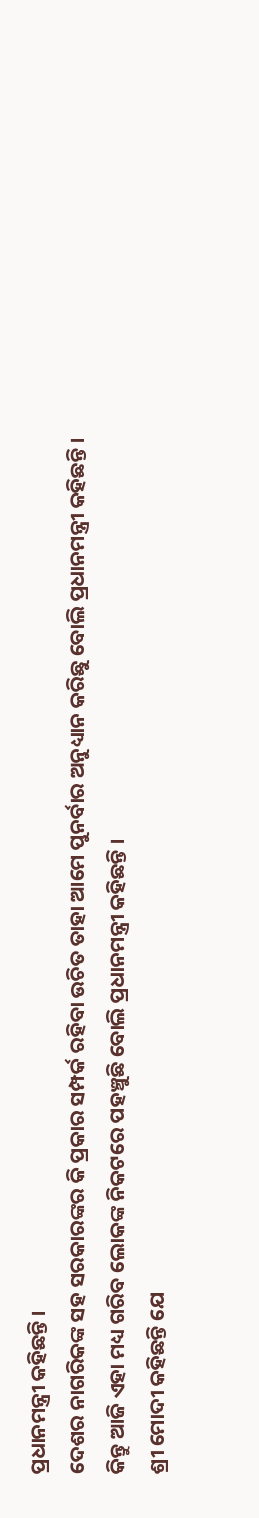ପ୍ରଧାନମନ୍ତ୍ରୀ କହିଛନ୍ତି ।
ଦେଶର ନାଗରିକଙ୍କ ସହ ସରକାରଙ୍କର କି ପ୍ରକାର ସମ୍ପର୍କ ରହିବା ଉଚିତ ତାହା ଆମେ ପୁନର୍ବାର ଅନୁଧ୍ୟାନ କରିଛୁ ବୋଲି ପ୍ରଧାନମନ୍ତ୍ରୀ କହିଛନ୍ତି ।
କିନ୍ତୁ ଆଜି ଏହା ମଧ୍ୟ ଗରିବ ଲୋକଙ୍କ ନିକଟରେ ପହଞ୍ଚୁଛି ବୋଲି ପ୍ରଧାନମନ୍ତ୍ରୀ କହିଛନ୍ତି ।
ଶ୍ରୀ ମୋଦୀ କହିଛନ୍ତି ଯେ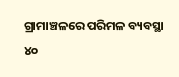ଗ୍ରାମାଞ୍ଚଳରେ ପରିମଳ ବ୍ୟବସ୍ଥା ୪୦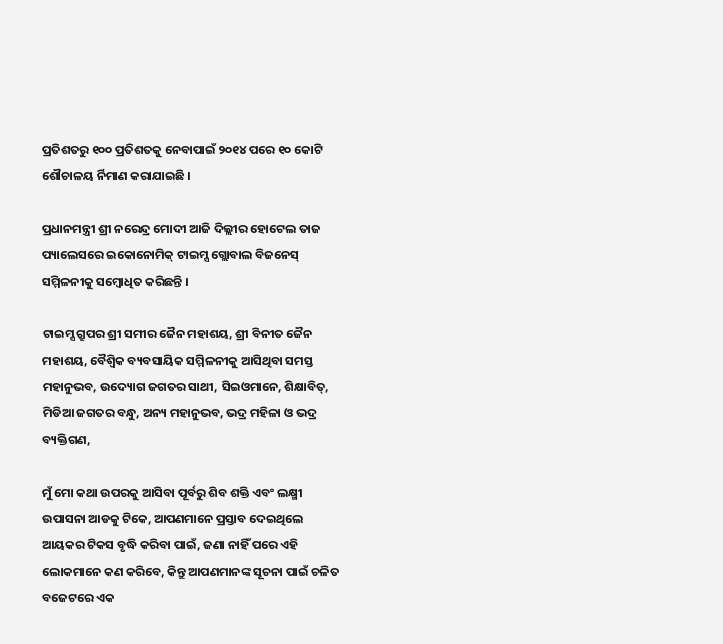ପ୍ରତିଶତରୁ ୧୦୦ ପ୍ରତିଶତକୁ ନେବାପାଇଁ ୨୦୧୪ ପରେ ୧୦ କୋଟି ଶୌଚାଳୟ ର୍ନିମାଣ କରାଯାଇଛି ।

ପ୍ରଧାନମନ୍ତ୍ରୀ ଶ୍ରୀ ନରେନ୍ଦ୍ର ମୋଦୀ ଆଜି ଦିଲ୍ଲୀର ହୋଟେଲ ତାଜ ପ୍ୟାଲେସରେ ଇକୋନୋମିକ୍ ଟାଇମ୍ସ ଗ୍ଲୋବାଲ ବିଜନେସ୍ ସମ୍ମିଳନୀକୁ ସମ୍ବୋଧିତ କରିଛନ୍ତି ।

ଟାଇମ୍ସ ଗ୍ରୁପର ଶ୍ରୀ ସମୀର ଜୈନ ମହାଶୟ, ଶ୍ରୀ ବିନୀତ ଜୈନ ମହାଶୟ, ବୈଶ୍ୱିକ ବ୍ୟବସାୟିକ ସମ୍ମିଳନୀକୁ ଆସିଥିବା ସମସ୍ତ ମହାନୁଭବ, ଉଦ୍ୟୋଗ ଜଗତର ସାଥୀ, ସିଇଓମାନେ, ଶିକ୍ଷାବିତ୍‌,  ମିଡିଆ ଜଗତର ବନ୍ଧୁ, ଅନ୍ୟ ମହାନୁଭବ, ଭଦ୍ର ମହିଳା ଓ ଭଦ୍ର ବ୍ୟକ୍ତିଗଣ,

ମୁଁ ମୋ କଥା ଉପରକୁ ଆସିବା ପୂର୍ବରୁ ଶିବ ଶକ୍ତି ଏବଂ ଲକ୍ଷ୍ମୀ ଉପାସନା ଆଡକୁ ଟିକେ, ଆପଣମାନେ ପ୍ରସ୍ତାବ ଦେଇଥିଲେ ଆୟକର ଟିକସ ବୃଦ୍ଧି କରିବା ପାଇଁ, ଜଣା ନାହିଁ ପରେ ଏହି ଲୋକମାନେ କଣ କରିବେ, କିନ୍ତୁ ଆପଣମାନଙ୍କ ସୂଚନା ପାଇଁ ଚଳିତ ବଜେଟରେ ଏକ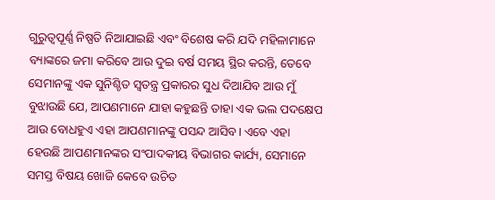ଗୁରୁତ୍ୱପୂର୍ଣ୍ଣ ନିଷ୍ପତି ନିଆଯାଇଛି ଏବଂ ବିଶେଷ କରି ଯଦି ମହିଳାମାନେ ବ୍ୟାଙ୍କରେ ଜମା କରିବେ ଆଉ ଦୁଇ ବର୍ଷ ସମୟ ସ୍ଥିର କରନ୍ତି, ତେବେ ସେମାନଙ୍କୁ ଏକ ସୁନିଶ୍ଚିତ ସ୍ୱତନ୍ତ୍ର ପ୍ରକାରର ସୁଧ ଦିଆଯିବ ଆଉ ମୁଁ ବୁଝାଉଛି ଯେ, ଆପଣମାନେ ଯାହା କହୁଛନ୍ତି ତାହା ଏକ ଭଲ ପଦକ୍ଷେପ ଆଉ ବୋଧହୁଏ ଏହା ଆପଣମାନଙ୍କୁ ପସନ୍ଦ ଆସିବ। ଏବେ ଏହା ହେଉଛି ଆପଣମାନଙ୍କର ସଂପାଦକୀୟ ବିଭାଗର କାର୍ଯ୍ୟ, ସେମାନେ ସମସ୍ତ ବିଷୟ ଖୋଜି କେବେ ଉଚିତ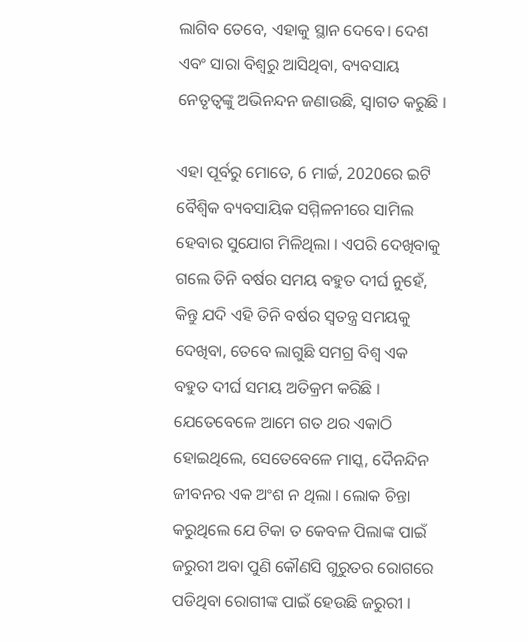ଲାଗିବ ତେବେ, ଏହାକୁ ସ୍ଥାନ ଦେବେ। ଦେଶ ଏବଂ ସାରା ବିଶ୍ୱରୁ ଆସିଥିବା, ବ୍ୟବସାୟ ନେତୃତ୍ୱଙ୍କୁ ଅଭିନନ୍ଦନ ଜଣାଉଛି, ସ୍ୱାଗତ କରୁଛି ।

ଏହା ପୂର୍ବରୁ ମୋତେ, 6 ମାର୍ଚ୍ଚ, 2020ରେ ଇଟି ବୈଶ୍ୱିକ ବ୍ୟବସାୟିକ ସମ୍ମିଳନୀରେ ସାମିଲ ହେବାର ସୁଯୋଗ ମିଳିଥିଲା । ଏପରି ଦେଖିବାକୁ ଗଲେ ତିନି ବର୍ଷର ସମୟ ବହୁତ ଦୀର୍ଘ ନୁହେଁ, କିନ୍ତୁ ଯଦି ଏହି ତିନି ବର୍ଷର ସ୍ୱତନ୍ତ୍ର ସମୟକୁ  ଦେଖିବା, ତେବେ ଲାଗୁଛି ସମଗ୍ର ବିଶ୍ୱ ଏକ ବହୁତ ଦୀର୍ଘ ସମୟ ଅତିକ୍ରମ କରିଛି । ଯେତେବେଳେ ଆମେ ଗତ ଥର ଏକାଠି ହୋଇଥିଲେ, ସେତେବେଳେ ମାସ୍କ, ଦୈନନ୍ଦିନ ଜୀବନର ଏକ ଅଂଶ ନ ଥିଲା । ଲୋକ ଚିନ୍ତା କରୁଥିଲେ ଯେ ଟିକା ତ କେବଳ ପିଲାଙ୍କ ପାଇଁ ଜରୁରୀ ଅବା ପୁଣି କୌଣସି ଗୁରୁତର ରୋଗରେ ପଡିଥିବା ରୋଗୀଙ୍କ ପାଇଁ ହେଉଛି ଜରୁରୀ ।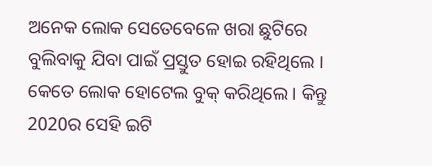ଅନେକ ଲୋକ ସେତେବେଳେ ଖରା ଛୁଟିରେ ବୁଲିବାକୁ ଯିବା ପାଇଁ ପ୍ରସ୍ତୁତ ହୋଇ ରହିଥିଲେ । କେତେ ଲୋକ ହୋଟେଲ ବୁକ୍ କରିଥିଲେ । କିନ୍ତୁ 2020ର ସେହି ଇଟି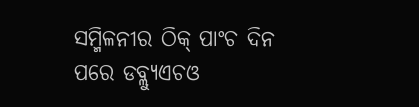ସମ୍ମିଳନୀର ଠିକ୍ ପାଂଚ ଦିନ ପରେ ଡବ୍ଲ୍ୟୁଏଚଓ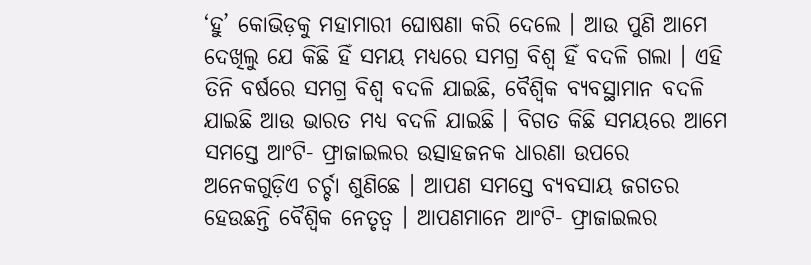‘ହୁ’ କୋଭିଡ଼କୁ ମହାମାରୀ ଘୋଷଣା କରି ଦେଲେ । ଆଉ ପୁଣି ଆମେ ଦେଖିଲୁ ଯେ କିଛି ହିଁ ସମୟ ମଧ୍ୟରେ ସମଗ୍ର ବିଶ୍ୱ ହିଁ ବଦଳି ଗଲା । ଏହି ତିନି ବର୍ଷରେ ସମଗ୍ର ବିଶ୍ୱ ବଦଳି ଯାଇଛି, ବୈଶ୍ୱିକ ବ୍ୟବସ୍ଥାମାନ ବଦଳି ଯାଇଛି ଆଉ ଭାରତ ମଧ୍ୟ ବଦଳି ଯାଇଛି । ବିଗତ କିଛି ସମୟରେ ଆମେ ସମସ୍ତେ ଆଂଟି- ଫ୍ରାଜାଇଲର ଉତ୍ସାହଜନକ ଧାରଣା ଉପରେ ଅନେକଗୁଡ଼ିଏ ଚର୍ଚ୍ଚା ଶୁଣିଛେ । ଆପଣ ସମସ୍ତେ ବ୍ୟବସାୟ ଜଗତର ହେଉଛନ୍ତି ବୈଶ୍ୱିକ ନେତୃତ୍ୱ । ଆପଣମାନେ ଆଂଟି- ଫ୍ରାଜାଇଲର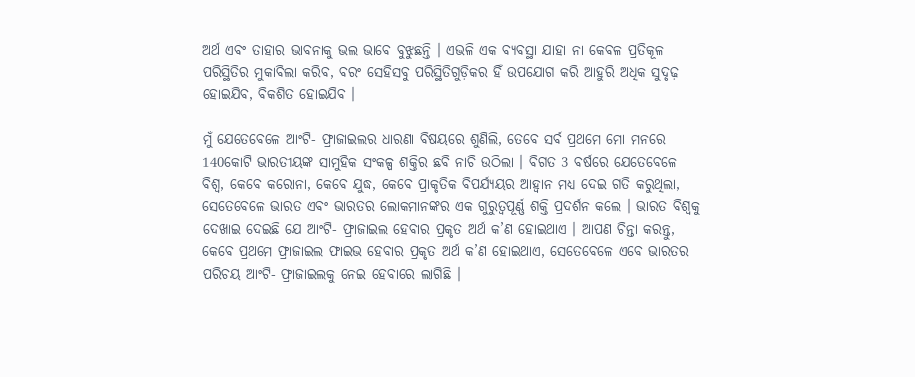ଅର୍ଥ ଏବଂ ତାହାର ଭାବନାକୁ ଭଲ ଭାବେ ବୁଝୁଛନ୍ତି । ଏଭଳି ଏକ ବ୍ୟବସ୍ଥା ଯାହା ନା କେବଳ ପ୍ରତିକୂଳ ପରିସ୍ଥିତିର ମୁକାବିଲା କରିବ, ବରଂ ସେହିସବୁ ପରିସ୍ଥିତିଗୁଡ଼ିକର ହିଁ ଉପଯୋଗ କରି ଆହୁରି ଅଧିକ ସୁଦୃଢ଼ ହୋଇଯିବ, ବିକଶିତ ହୋଇଯିବ ।

ମୁଁ ଯେତେବେଳେ ଆଂଟି- ଫ୍ରାଜାଇଲର ଧାରଣା ବିଷୟରେ ଶୁଣିଲି, ତେବେ ସର୍ବ ପ୍ରଥମେ ମୋ ମନରେ 140କୋଟି ଭାରତୀୟଙ୍କ ସାମୁହିକ ସଂକଳ୍ପ ଶକ୍ତିର ଛବି ନାଚି ଉଠିଲା । ବିଗତ 3 ବର୍ଷରେ ଯେତେବେଳେ ବିଶ୍ୱ, କେବେ କରୋନା, କେବେ ଯୁଦ୍ଧ, କେବେ ପ୍ରାକୃତିକ ବିପର୍ଯ୍ୟୟର ଆହ୍ୱାନ ମଧ୍ୟ ଦେଇ ଗତି କରୁଥିଲା, ସେତେବେଳେ ଭାରତ ଏବଂ ଭାରତର ଲୋକମାନଙ୍କର ଏକ ଗୁରୁତ୍ୱପୂର୍ଣ୍ଣ ଶକ୍ତି ପ୍ରଦର୍ଶନ କଲେ । ଭାରତ ବିଶ୍ୱକୁ ଦେଖାଇ ଦେଇଛି ଯେ ଆଂଟି- ଫ୍ରାଜାଇଲ ହେବାର ପ୍ରକୃତ ଅର୍ଥ କ’ଣ ହୋଇଥାଏ । ଆପଣ ଚିନ୍ତା କରନ୍ତୁ, କେବେ ପ୍ରଥମେ ଫ୍ରାଜାଇଲ ଫାଇଭ ହେବାର ପ୍ରକୃତ ଅର୍ଥ କ’ଣ ହୋଇଥାଏ, ସେତେବେଳେ ଏବେ ଭାରତର ପରିଚୟ ଆଂଟି- ଫ୍ରାଜାଇଲକୁ ନେଇ ହେବାରେ ଲାଗିଛି ।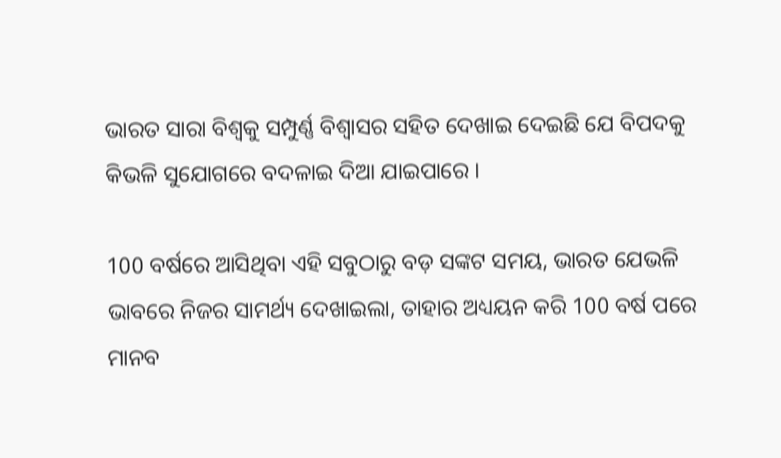ଭାରତ ସାରା ବିଶ୍ୱକୁ ସମ୍ପୁର୍ଣ୍ଣ ବିଶ୍ୱାସର ସହିତ ଦେଖାଇ ଦେଇଛି ଯେ ବିପଦକୁ କିଭଳି ସୁଯୋଗରେ ବଦଳାଇ ଦିଆ ଯାଇପାରେ ।

100 ବର୍ଷରେ ଆସିଥିବା ଏହି ସବୁଠାରୁ ବଡ଼ ସଙ୍କଟ ସମୟ, ଭାରତ ଯେଭଳି ଭାବରେ ନିଜର ସାମର୍ଥ୍ୟ ଦେଖାଇଲା, ତାହାର ଅଧ୍ୟୟନ କରି 100 ବର୍ଷ ପରେ ମାନବ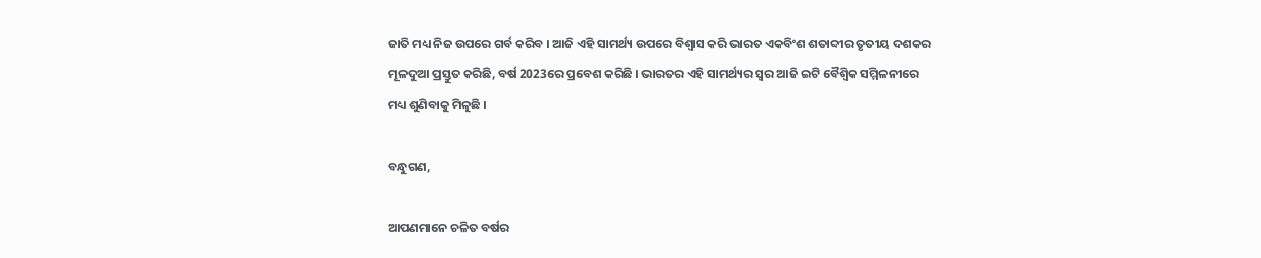ଜାତି ମଧ୍ୟ ନିଜ ଉପରେ ଗର୍ବ କରିବ । ଆଜି ଏହି ସାମର୍ଥ୍ୟ ଉପରେ ବିଶ୍ୱାସ କରି ଭାରତ ଏକବିଂଶ ଶତାବ୍ଦୀର ତୃତୀୟ ଦଶକର ମୂଳଦୁଆ ପ୍ରସ୍ତୁତ କରିଛି, ବର୍ଷ 2023ରେ ପ୍ରବେଶ କରିଛି । ଭାରତର ଏହି ସାମର୍ଥ୍ୟର ସ୍ୱର ଆଜି ଇଟି ବୈଶ୍ୱିକ ସମ୍ମିଳନୀରେ ମଧ୍ୟ ଶୁଣିବାକୁ ମିଳୁଛି ।

ବନ୍ଧୁଗଣ,

ଆପଣମାନେ ଚଳିତ ବର୍ଷର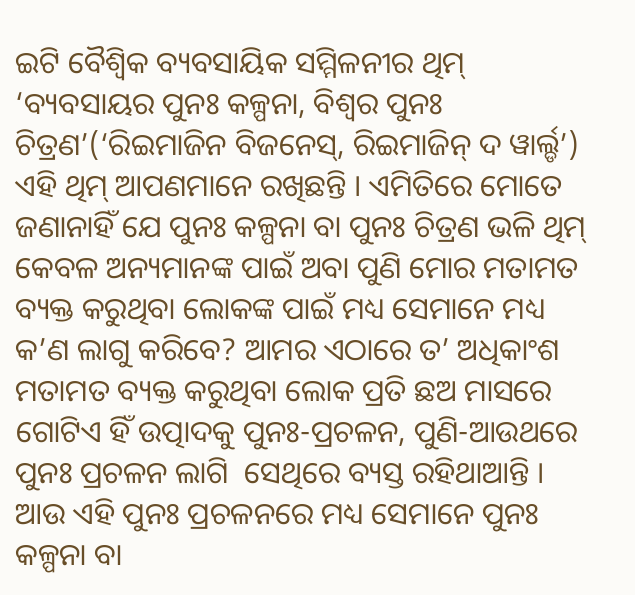ଇଟି ବୈଶ୍ୱିକ ବ୍ୟବସାୟିକ ସମ୍ମିଳନୀର ଥିମ୍ ‘ବ୍ୟବସାୟର ପୁନଃ କଳ୍ପନା, ବିଶ୍ୱର ପୁନଃ ଚିତ୍ରଣ’(‘ରିଇମାଜିନ ବିଜନେସ୍‌, ରିଇମାଜିନ୍ ଦ ୱାର୍ଲ୍ଡ’) ଏହି ଥିମ୍ ଆପଣମାନେ ରଖିଛନ୍ତି । ଏମିତିରେ ମୋତେ ଜଣାନାହିଁ ଯେ ପୁନଃ କଳ୍ପନା ବା ପୁନଃ ଚିତ୍ରଣ ଭଳି ଥିମ୍ କେବଳ ଅନ୍ୟମାନଙ୍କ ପାଇଁ ଅବା ପୁଣି ମୋର ମତାମତ ବ୍ୟକ୍ତ କରୁଥିବା ଲୋକଙ୍କ ପାଇଁ ମଧ୍ୟ ସେମାନେ ମଧ୍ୟ କ’ଣ ଲାଗୁ କରିବେ? ଆମର ଏଠାରେ ତ’ ଅଧିକାଂଶ ମତାମତ ବ୍ୟକ୍ତ କରୁଥିବା ଲୋକ ପ୍ରତି ଛଅ ମାସରେ ଗୋଟିଏ ହିଁ ଉତ୍ପାଦକୁ ପୁନଃ-ପ୍ରଚଳନ, ପୁଣି-ଆଉଥରେ ପୁନଃ ପ୍ରଚଳନ ଲାଗି  ସେଥିରେ ବ୍ୟସ୍ତ ରହିଥାଆନ୍ତି । ଆଉ ଏହି ପୁନଃ ପ୍ରଚଳନରେ ମଧ୍ୟ ସେମାନେ ପୁନଃ କଳ୍ପନା ବା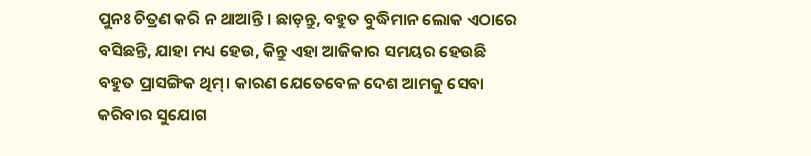ପୁନଃ ଚିତ୍ରଣ କରି ନ ଥାଆନ୍ତି । ଛାଡ଼ନ୍ତୁ, ବହୁତ ବୁଦ୍ଧିମାନ ଲୋକ ଏଠାରେ ବସିଛନ୍ତି, ଯାହା ମଧ୍ୟ ହେଉ, କିନ୍ତୁ ଏହା ଆଜିକାର ସମୟର ହେଉଛି ବହୁତ ପ୍ରାସଙ୍ଗିକ ଥିମ୍। କାରଣ ଯେତେବେଳ ଦେଶ ଆମକୁ ସେବା କରିବାର ସୁଯୋଗ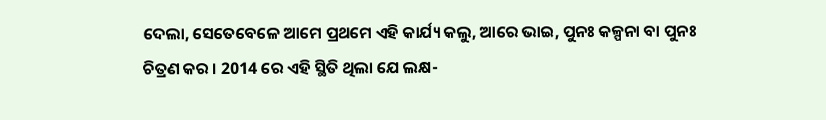ଦେଲା, ସେତେବେଳେ ଆମେ ପ୍ରଥମେ ଏହି କାର୍ଯ୍ୟ କଲୁ, ଆରେ ଭାଇ, ପୁନଃ କଳ୍ପନା ବା ପୁନଃ ଚିତ୍ରଣ କର । 2014 ରେ ଏହି ସ୍ଥିତି ଥିଲା ଯେ ଲକ୍ଷ-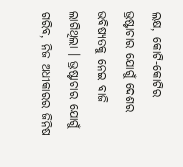ଲକ୍ଷ, କୋଟି-କୋଟିର ଭ୍ରଷ୍ଟାଚାର ଯୋଗୁଁ ଦେଶର ଭବିଷ୍ୟତକୁ ନେଇ ବାଜି ଲାଗିଥିଲା । ଭ୍ରଷ୍ଟାଚାର ଯୋଗୁଁ ଗରିବ, ନିଜ ଅଧୀକାରର ଜିନିଷ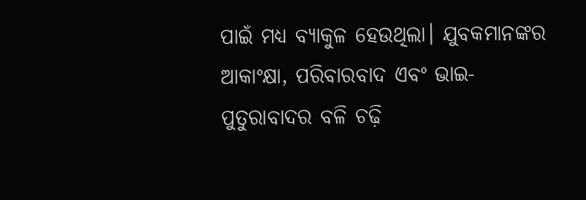ପାଇଁ ମଧ୍ୟ ବ୍ୟାକୁଳ ହେଉଥିଲା। ଯୁବକମାନଙ୍କର ଆକାଂକ୍ଷା, ପରିବାରବାଦ ଏବଂ ଭାଇ- ପୁତୁରାବାଦର ବଳି ଚଢ଼ି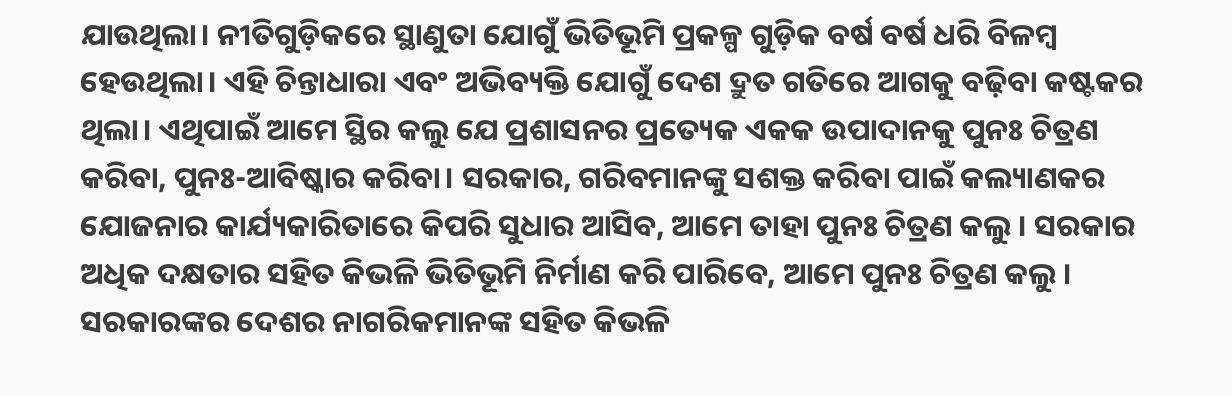ଯାଉଥିଲା। ନୀତିଗୁଡ଼ିକରେ ସ୍ଥାଣୁତା ଯୋଗୁଁ ଭିତିଭୂମି ପ୍ରକଳ୍ପ ଗୁଡ଼ିକ ବର୍ଷ ବର୍ଷ ଧରି ବିଳମ୍ବ ହେଉଥିଲା। ଏହି ଚିନ୍ତାଧାରା ଏବଂ ଅଭିବ୍ୟକ୍ତି ଯୋଗୁଁ ଦେଶ ଦ୍ରୁତ ଗତିରେ ଆଗକୁ ବଢ଼ିବା କଷ୍ଟକର ଥିଲା। ଏଥିପାଇଁ ଆମେ ସ୍ଥିର କଲୁ ଯେ ପ୍ରଶାସନର ପ୍ରତ୍ୟେକ ଏକକ ଉପାଦାନକୁ ପୁନଃ ଚିତ୍ରଣ କରିବା, ପୁନଃ-ଆବିଷ୍କାର କରିବା। ସରକାର, ଗରିବମାନଙ୍କୁ ସଶକ୍ତ କରିବା ପାଇଁ କଲ୍ୟାଣକର ଯୋଜନାର କାର୍ଯ୍ୟକାରିତାରେ କିପରି ସୁଧାର ଆସିବ, ଆମେ ତାହା ପୁନଃ ଚିତ୍ରଣ କଲୁ । ସରକାର ଅଧିକ ଦକ୍ଷତାର ସହିତ କିଭଳି ଭିତିଭୂମି ନିର୍ମାଣ କରି ପାରିବେ, ଆମେ ପୁନଃ ଚିତ୍ରଣ କଲୁ । ସରକାରଙ୍କର ଦେଶର ନାଗରିକମାନଙ୍କ ସହିତ କିଭଳି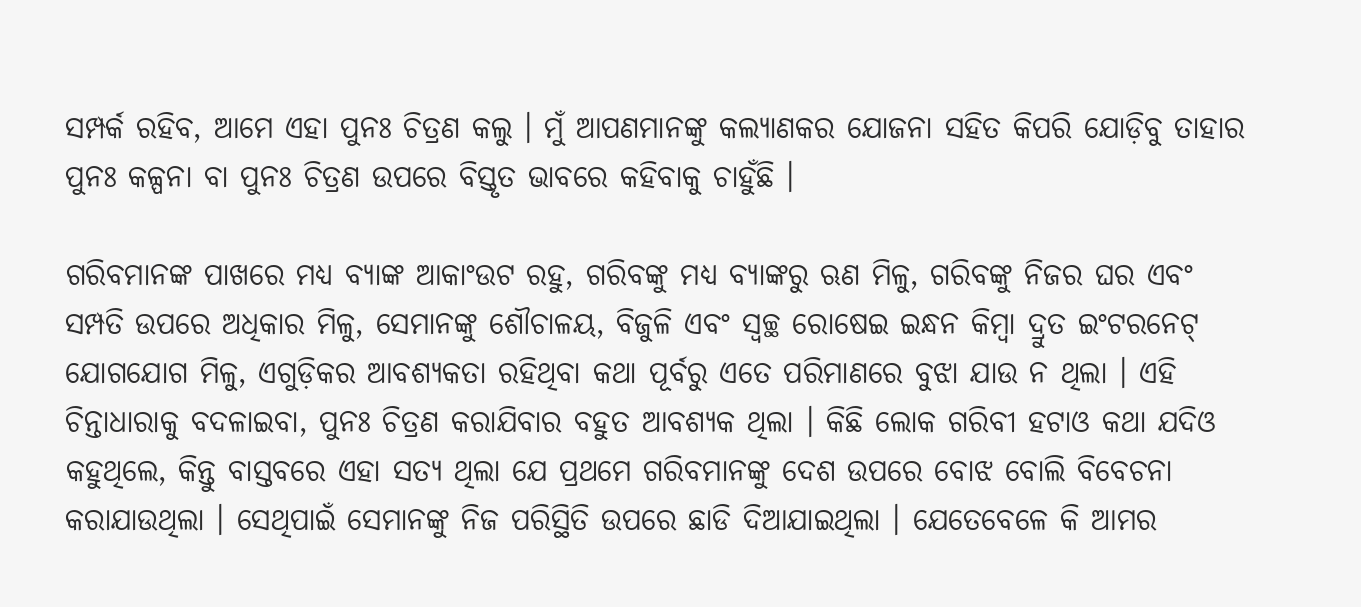ସମ୍ପର୍କ ରହିବ, ଆମେ ଏହା ପୁନଃ ଚିତ୍ରଣ କଲୁ । ମୁଁ ଆପଣମାନଙ୍କୁ କଲ୍ୟାଣକର ଯୋଜନା ସହିତ କିପରି ଯୋଡ଼ିବୁ ତାହାର ପୁନଃ କଳ୍ପନା ବା ପୁନଃ ଚିତ୍ରଣ ଉପରେ ବିସ୍ତୃତ ଭାବରେ କହିବାକୁ ଚାହୁଁଛି ।

ଗରିବମାନଙ୍କ ପାଖରେ ମଧ୍ୟ ବ୍ୟାଙ୍କ ଆକାଂଉଟ ରହୁ, ଗରିବଙ୍କୁ ମଧ୍ୟ ବ୍ୟାଙ୍କରୁ ଋଣ ମିଳୁ, ଗରିବଙ୍କୁ ନିଜର ଘର ଏବଂ ସମ୍ପତି ଉପରେ ଅଧିକାର ମିଳୁ, ସେମାନଙ୍କୁ ଶୌଚାଳୟ, ବିଜୁଳି ଏବଂ ସ୍ୱଚ୍ଛ ରୋଷେଇ ଇନ୍ଧନ କିମ୍ବା ଦ୍ରୁତ ଇଂଟରନେଟ୍ ଯୋଗଯୋଗ ମିଳୁ, ଏଗୁଡ଼ିକର ଆବଶ୍ୟକତା ରହିଥିବା କଥା ପୂର୍ବରୁ ଏତେ ପରିମାଣରେ ବୁଝା ଯାଉ ନ ଥିଲା । ଏହି ଚିନ୍ତାଧାରାକୁ ବଦଳାଇବା, ପୁନଃ ଚିତ୍ରଣ କରାଯିବାର ବହୁତ ଆବଶ୍ୟକ ଥିଲା । କିଛି ଲୋକ ଗରିବୀ ହଟାଓ କଥା ଯଦିଓ କହୁଥିଲେ, କିନ୍ତୁ ବାସ୍ତବରେ ଏହା ସତ୍ୟ ଥିଲା ଯେ ପ୍ରଥମେ ଗରିବମାନଙ୍କୁ ଦେଶ ଉପରେ ବୋଝ ବୋଲି ବିବେଚନା କରାଯାଉଥିଲା । ସେଥିପାଇଁ ସେମାନଙ୍କୁ ନିଜ ପରିସ୍ଥିତି ଉପରେ ଛାଡି ଦିଆଯାଇଥିଲା । ଯେତେବେଳେ କି ଆମର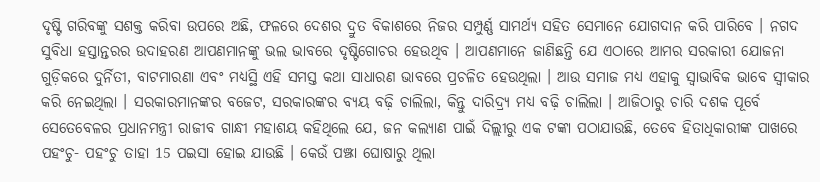ଦୃଷ୍ଟି ଗରିବଙ୍କୁ ସଶକ୍ତ କରିବା ଉପରେ ଅଛି, ଫଳରେ ଦେଶର ଦ୍ରୁତ ବିକାଶରେ ନିଜର ସମ୍ପୁର୍ଣ୍ଣ ସାମର୍ଥ୍ୟ ସହିତ ସେମାନେ ଯୋଗଦାନ କରି ପାରିବେ । ନଗଦ ସୁବିଧା ହସ୍ତାନ୍ତରର ଉଦାହରଣ ଆପଣମାନଙ୍କୁ ଭଲ ଭାବରେ ଦୃଷ୍ଟିଗୋଚର ହେଉଥିବ । ଆପଣମାନେ ଜାଣିଛନ୍ତି ଯେ ଏଠାରେ ଆମର ସରକାରୀ ଯୋଜନା ଗୁଡ଼ିକରେ ଦୁର୍ନିତୀ, ବାଟମାରଣା ଏବଂ ମଧ୍ୟସ୍ଥି ଏହି ସମସ୍ତ କଥା ସାଧାରଣ ଭାବରେ ପ୍ରଚଳିତ ହେଉଥିଲା । ଆଉ ସମାଜ ମଧ୍ୟ ଏହାକୁ ସ୍ୱାଭାବିକ ଭାବେ ସ୍ୱୀକାର କରି ନେଇଥିଲା । ସରକାରମାନଙ୍କର ବଜେଟ, ସରକାରଙ୍କର ବ୍ୟୟ ବଢ଼ି ଚାଲିଲା, କିନ୍ତୁ ଦାରିଦ୍ର‌୍ୟ ମଧ୍ୟ ବଢ଼ି ଚାଲିଲା । ଆଜିଠାରୁ ଚାରି ଦଶକ ପୂର୍ବେ ସେତେବେଳର ପ୍ରଧାନମନ୍ତ୍ରୀ ରାଜୀବ ଗାନ୍ଧୀ ମହାଶୟ କହିଥିଲେ ଯେ, ଜନ କଲ୍ୟାଣ ପାଇଁ ଦିଲ୍ଲୀରୁ ଏକ ଟଙ୍କା ପଠାଯାଉଛି, ତେବେ ହିତାଧିକାରୀଙ୍କ ପାଖରେ ପହଂଚୁ- ପହଂଚୁ ତାହା 15 ପଇସା ହୋଇ ଯାଉଛି । କେଉଁ ପଞ୍ଝା ଘୋଷାରୁ ଥିଲା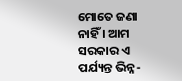ମୋତେ ଜଣା ନାହିଁ । ଆମ ସରକାର ଏ ପର୍ଯ୍ୟନ୍ତ ଭିନ୍ନ-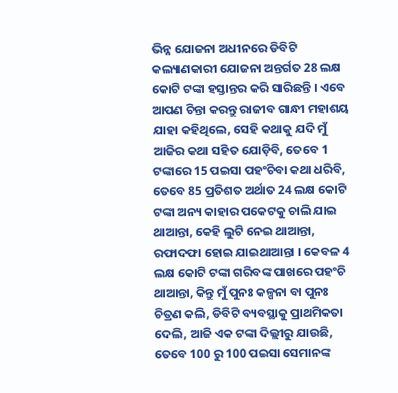ଭିନ୍ନ ଯୋଜନା ଅଧୀନରେ ଡିବିଟି କଲ୍ୟାଣକାରୀ ଯୋଜନା ଅନ୍ତର୍ଗତ 28 ଲକ୍ଷ କୋଟି ଟଙ୍କା ହସ୍ତାନ୍ତର କରି ସାରିଛନ୍ତି । ଏବେ ଆପଣ ଚିନ୍ତା କରନ୍ତୁ ରାଜୀବ ଗାନ୍ଧୀ ମହାଶୟ ଯାହା କହିଥିଲେ, ସେହି କଥାକୁ ଯଦି ମୁଁ ଆଜିର କଥା ସହିତ ଯୋଡ଼ିବି, ତେବେ 1 ଟଙ୍କାରେ 15 ପଇସା ପହଂଚିବା କଥା ଧରିବି, ତେବେ 85 ପ୍ରତିଶତ ଅର୍ଥାତ 24 ଲକ୍ଷ କୋଟି ଟଙ୍କା ଅନ୍ୟ କାହାର ପକେଟକୁ ଚାଲି ଯାଇ ଥାଆନ୍ତା, କେହି ଲୁଟି ନେଇ ଥାଆନ୍ତା, ରଫାଦଫା ହୋଇ ଯାଇଥାଆନ୍ତା । କେବଳ 4 ଲକ୍ଷ କୋଟି ଟଙ୍କା ଗରିବଙ୍କ ପାଖରେ ପହଂଚି ଥାଆନ୍ତା, କିନ୍ତୁ ମୁଁ ପୁନଃ କଳ୍ପନା ବା ପୁନଃ ଚିତ୍ରଣ କଲି, ଡିବିଟି ବ୍ୟବସ୍ଥାକୁ ପ୍ରାଥମିକତା ଦେଲି, ଆଜି ଏକ ଟଙ୍କା ଦିଲ୍ଲୀରୁ ଯାଉଛି, ତେବେ 100 ରୁ 100 ପଇସା ସେମାନଙ୍କ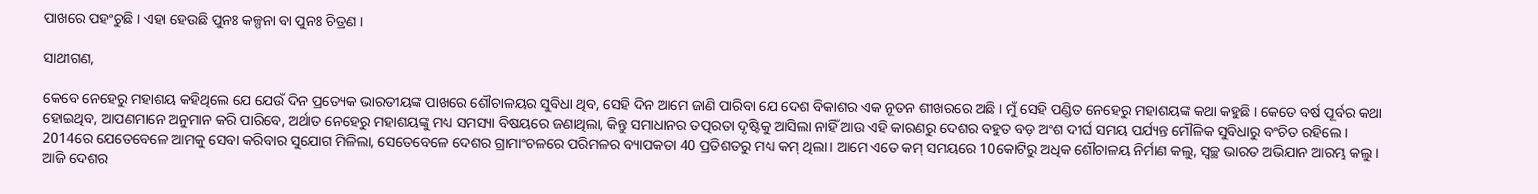ପାଖରେ ପହଂଚୁଛି । ଏହା ହେଉଛି ପୁନଃ କଳ୍ପନା ବା ପୁନଃ ଚିତ୍ରଣ ।

ସାଥୀଗଣ,

କେବେ ନେହେରୁ ମହାଶୟ କହିଥିଲେ ଯେ ଯେଉଁ ଦିନ ପ୍ରତ୍ୟେକ ଭାରତୀୟଙ୍କ ପାଖରେ ଶୌଚାଳୟର ସୁବିଧା ଥିବ, ସେହି ଦିନ ଆମେ ଜାଣି ପାରିବା ଯେ ଦେଶ ବିକାଶର ଏକ ନୂତନ ଶୀଖରରେ ଅଛି । ମୁଁ ସେହି ପଣ୍ଡିତ ନେହେରୁ ମହାଶୟଙ୍କ କଥା କହୁଛି । କେତେ ବର୍ଷ ପୂର୍ବର କଥା ହୋଇଥିବ, ଆପଣମାନେ ଅନୁମାନ କରି ପାରିବେ, ଅର୍ଥାତ ନେହେରୁ ମହାଶୟଙ୍କୁ ମଧ୍ୟ ସମସ୍ୟା ବିଷୟରେ ଜଣାଥିଲା, କିନ୍ତୁ ସମାଧାନର ତତ୍ପରତା ଦୃଷ୍ଟିକୁ ଆସିଲା ନାହିଁ ଆଉ ଏହି କାରଣରୁ ଦେଶର ବହୁତ ବଡ଼ ଅଂଶ ଦୀର୍ଘ ସମୟ ପର୍ଯ୍ୟନ୍ତ ମୌଳିକ ସୁବିଧାରୁ ବଂଚିତ ରହିଲେ । 2014ରେ ଯେତେବେଳେ ଆମକୁ ସେବା କରିବାର ସୁଯୋଗ ମିଳିଲା, ସେତେବେଳେ ଦେଶର ଗ୍ରାମାଂଚଳରେ ପରିମଳର ବ୍ୟାପକତା 40 ପ୍ରତିଶତରୁ ମଧ୍ୟ କମ୍ ଥିଲା। ଆମେ ଏତେ କମ୍ ସମୟରେ 10କୋଟିରୁ ଅଧିକ ଶୌଚାଳୟ ନିର୍ମାଣ କଲୁ, ସ୍ୱଚ୍ଛ ଭାରତ ଅଭିଯାନ ଆରମ୍ଭ କଲୁ । ଆଜି ଦେଶର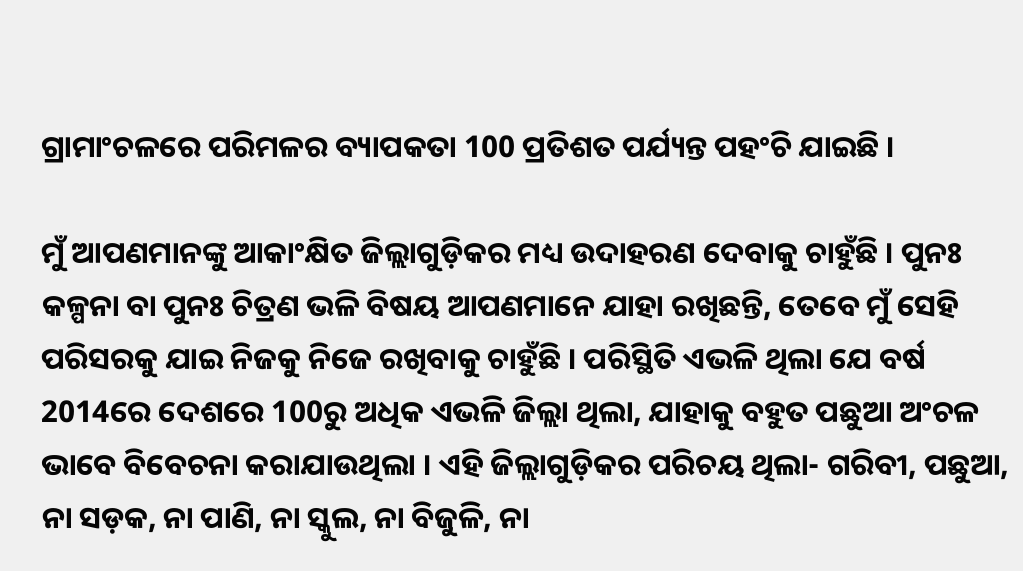ଗ୍ରାମାଂଚଳରେ ପରିମଳର ବ୍ୟାପକତା 100 ପ୍ରତିଶତ ପର୍ଯ୍ୟନ୍ତ ପହଂଚି ଯାଇଛି ।

ମୁଁ ଆପଣମାନଙ୍କୁ ଆକାଂକ୍ଷିତ ଜିଲ୍ଲାଗୁଡ଼ିକର ମଧ୍ୟ ଉଦାହରଣ ଦେବାକୁ ଚାହୁଁଛି । ପୁନଃ କଳ୍ପନା ବା ପୁନଃ ଚିତ୍ରଣ ଭଳି ବିଷୟ ଆପଣମାନେ ଯାହା ରଖିଛନ୍ତି, ତେବେ ମୁଁ ସେହି ପରିସରକୁ ଯାଇ ନିଜକୁ ନିଜେ ରଖିବାକୁ ଚାହୁଁଛି । ପରିସ୍ଥିତି ଏଭଳି ଥିଲା ଯେ ବର୍ଷ 2014ରେ ଦେଶରେ 100ରୁ ଅଧିକ ଏଭଳି ଜିଲ୍ଲା ଥିଲା, ଯାହାକୁ ବହୁତ ପଛୁଆ ଅଂଚଳ ଭାବେ ବିବେଚନା କରାଯାଉଥିଲା । ଏହି ଜିଲ୍ଲାଗୁଡ଼ିକର ପରିଚୟ ଥିଲା- ଗରିବୀ, ପଛୁଆ, ନା ସଡ଼କ, ନା ପାଣି, ନା ସ୍କୁଲ, ନା ବିଜୁଳି, ନା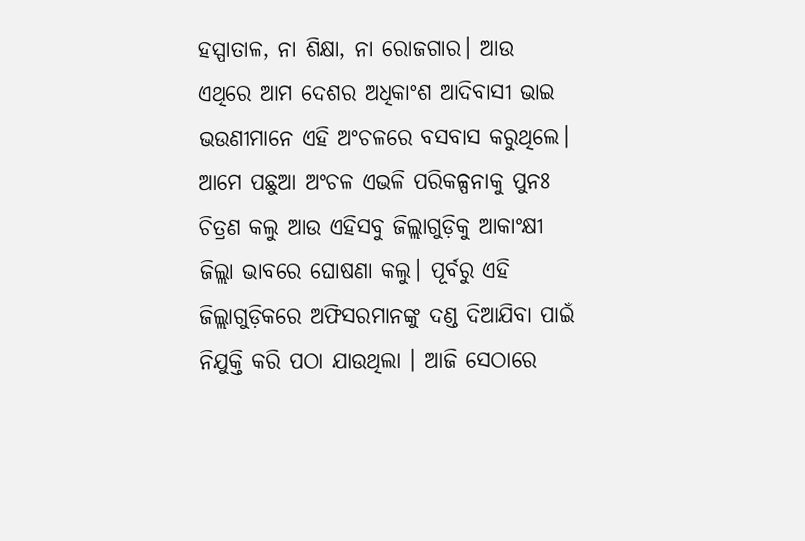ହସ୍ପାତାଳ, ନା ଶିକ୍ଷା, ନା ରୋଜଗାର। ଆଉ ଏଥିରେ ଆମ ଦେଶର ଅଧିକାଂଶ ଆଦିବାସୀ ଭାଇ ଭଉଣୀମାନେ ଏହି ଅଂଚଳରେ ବସବାସ କରୁଥିଲେ। ଆମେ ପଛୁଆ ଅଂଚଳ ଏଭଳି ପରିକଳ୍ପନାକୁ ପୁନଃ ଚିତ୍ରଣ କଲୁ ଆଉ ଏହିସବୁ ଜିଲ୍ଲାଗୁଡ଼ିକୁ ଆକାଂକ୍ଷୀ ଜିଲ୍ଲା ଭାବରେ ଘୋଷଣା କଲୁ। ପୂର୍ବରୁ ଏହି ଜିଲ୍ଲାଗୁଡ଼ିକରେ ଅଫିସରମାନଙ୍କୁ ଦଣ୍ଡ ଦିଆଯିବା ପାଇଁ ନିଯୁକ୍ତି କରି ପଠା ଯାଉଥିଲା । ଆଜି ସେଠାରେ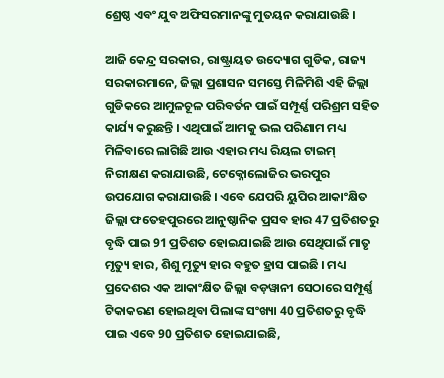ଶ୍ରେଷ୍ଠ ଏବଂ ଯୁବ ଅଫିସରମାନଙ୍କୁ ମୁତୟନ କରାଯାଉଛି ।

ଆଜି କେନ୍ଦ୍ର ସରକାର, ରାଷ୍ଟ୍ରାୟତ ଉଦ୍ୟୋଗ ଗୁଡିକ, ରାଜ୍ୟ ସରକାରମାନେ, ଜିଲ୍ଲା ପ୍ରଶାସନ ସମସ୍ତେ ମିଳିମିଶି ଏହି ଜିଲ୍ଲା ଗୁଡିକରେ ଆମୁଳଚୂଳ ପରିବର୍ତନ ପାଇଁ ସମ୍ପୂର୍ଣ୍ଣ ପରିଶ୍ରମ ସହିତ କାର୍ଯ୍ୟ କରୁଛନ୍ତି । ଏଥିପାଇଁ ଆମକୁ ଭଲ ପରିଣାମ ମଧ୍ୟ ମିଳିବାରେ ଲାଗିଛି ଆଉ ଏହାର ମଧ୍ୟ ରିୟଲ ଟାଇମ୍ ନିରୀକ୍ଷଣ କରାଯାଉଛି, ଟେକ୍ନୋଲୋଜିର ଭରପୁର ଉପଯୋଗ କରାଯାଉଛି । ଏବେ ଯେପରି ୟୁପିର ଆକାଂକ୍ଷିତ ଜିଲ୍ଲା ଫତେହପୁରରେ ଆନୁଷ୍ଠାନିକ ପ୍ରସବ ହାର 47 ପ୍ରତିଶତରୁ ବୃଦ୍ଧି ପାଇ 91 ପ୍ରତିଶତ ହୋଇଯାଇଛି ଆଉ ସେଥିପାଇଁ ମାତୃ ମୃତ୍ୟୁ ହାର, ଶିଶୁ ମୃତ୍ୟୁ ହାର ବହୁତ ହ୍ରାସ ପାଇଛି । ମଧ୍ୟ ପ୍ରଦେଶର ଏକ ଆକାଂକ୍ଷିତ ଜିଲ୍ଲା ବଡ଼ୱାନୀ ସେଠାରେ ସମ୍ପୂର୍ଣ୍ଣ ଟିକାକରଣ ହୋଇଥିବା ପିଲାଙ୍କ ସଂଖ୍ୟା 40 ପ୍ରତିଶତରୁ ବୃଦ୍ଧି ପାଇ ଏବେ 90 ପ୍ରତିଶତ ହୋଇଯାଇଛି,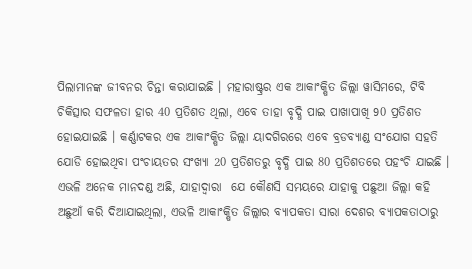ପିଲାମାନଙ୍କ ଜୀବନର ଚିନ୍ତା କରାଯାଇଛି । ମହାରାଷ୍ଟ୍ରର ଏକ ଆକାଂକ୍ଷିତ ଜିଲ୍ଲା ୱାସିମରେ, ଟିବି ଚିକିତ୍ସାର ସଫଳତା ହାର 40 ପ୍ରତିଶତ ଥିଲା, ଏବେ ତାହା ବୃଦ୍ଧି ପାଇ ପାଖାପାଖି 90 ପ୍ରତିଶତ ହୋଇଯାଇଛି । କର୍ଣ୍ଣାଟକର ଏକ ଆକାଂକ୍ଷିତ ଜିଲ୍ଲା ୟାଦଗିରରେ ଏବେ ବ୍ରଡବ୍ୟାଣ୍ଡ ସଂଯୋଗ ସହତି ଯୋଡି ହୋଇଥିବା ପଂଚାୟତର ସଂଖ୍ୟା 20 ପ୍ରତିଶତରୁ ବୃଦ୍ଧି ପାଇ 80 ପ୍ରତିଶତରେ ପହଂଚି ଯାଇଛି । ଏଭଳି ଅନେକ ମାନଦଣ୍ଡ ଅଛି, ଯାହାଦ୍ୱାରା  ଯେ କୌଣସି ସମୟରେ ଯାହାକୁ ପଛୁଆ ଜିଲ୍ଲା କହି ଅଛୁଆଁ କରି ଦିଆଯାଇଥିଲା, ଏଭଳି ଆକାଂକ୍ଷିତ ଜିଲ୍ଲାର ବ୍ୟାପକତା ସାରା ଦେଶର ବ୍ୟାପକତାଠାରୁ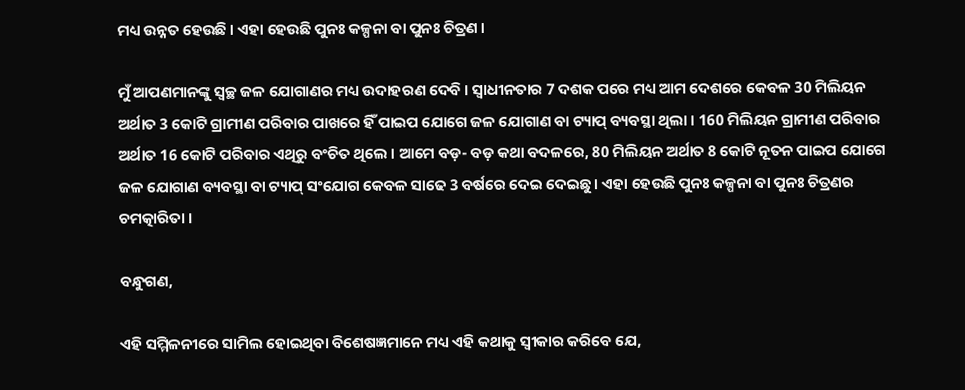ମଧ୍ୟ ଉନ୍ନତ ହେଉଛି । ଏହା ହେଉଛି ପୁନଃ କଳ୍ପନା ବା ପୁନଃ ଚିତ୍ରଣ ।

ମୁଁ ଆପଣମାନଙ୍କୁ ସ୍ୱଚ୍ଛ ଜଳ ଯୋଗାଣର ମଧ୍ୟ ଉଦାହରଣ ଦେବି । ସ୍ୱାଧୀନତାର 7 ଦଶକ ପରେ ମଧ୍ୟ ଆମ ଦେଶରେ କେବଳ 30 ମିଲିୟନ ଅର୍ଥାତ 3 କୋଟି ଗ୍ରାମୀଣ ପରିବାର ପାଖରେ ହିଁ ପାଇପ ଯୋଗେ ଜଳ ଯୋଗାଣ ବା ଟ୍ୟାପ୍ ବ୍ୟବସ୍ଥା ଥିଲା । 160 ମିଲିୟନ ଗ୍ରାମୀଣ ପରିବାର ଅର୍ଥାତ 16 କୋଟି ପରିବାର ଏଥିରୁ ବଂଚିତ ଥିଲେ । ଆମେ ବଡ଼- ବଡ଼ କଥା ବଦଳରେ, 80 ମିଲିୟନ ଅର୍ଥାତ 8 କୋଟି ନୂତନ ପାଇପ ଯୋଗେ ଜଳ ଯୋଗାଣ ବ୍ୟବସ୍ଥା ବା ଟ୍ୟାପ୍ ସଂଯୋଗ କେବଳ ସାଢେ 3 ବର୍ଷରେ ଦେଇ ଦେଇଛୁ । ଏହା ହେଉଛି ପୁନଃ କଳ୍ପନା ବା ପୁନଃ ଚିତ୍ରଣର ଚମତ୍କାରିତା ।

ବନ୍ଧୁଗଣ,

ଏହି ସମ୍ମିଳନୀରେ ସାମିଲ ହୋଇଥିବା ବିଶେଷଜ୍ଞମାନେ ମଧ୍ୟ ଏହି କଥାକୁ ସ୍ୱୀକାର କରିବେ ଯେ,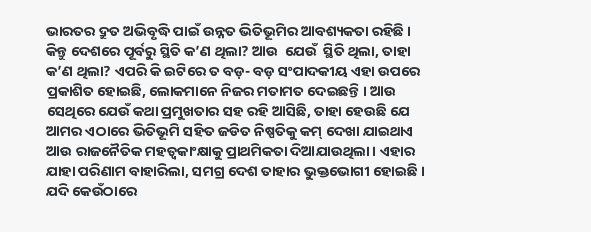ଭାରତର ଦ୍ରୁତ ଅଭିବୃଦ୍ଧି ପାଇଁ ଉନ୍ନତ ଭିତିଭୂମିର ଆବଶ୍ୟକତା ରହିଛି । କିନ୍ତୁ ଦେଶରେ ପୂର୍ବରୁ ସ୍ଥିତି କ’ଣ ଥିଲା? ଆଉ  ଯେଉଁ  ସ୍ଥିତି ଥିଲା, ତାହା କ’ଣ ଥିଲା? ଏପରି କି ଇଟିରେ ତ ବଡ଼- ବଡ଼ ସଂପାଦକୀୟ ଏହା ଉପରେ ପ୍ରକାଶିତ ହୋଇଛି, ଲୋକମାନେ ନିଜର ମତାମତ ଦେଇଛନ୍ତି । ଆଉ ସେଥିରେ ଯେଉଁ କଥା ପ୍ରମୁଖତାର ସହ ରହି ଆସିଛି, ତାହା ହେଉଛି ଯେ ଆମର ଏଠାରେ ଭିତିଭୂମି ସହିତ ଜଡିତ ନିଷ୍ପତିକୁ କମ୍ ଦେଖା ଯାଇଥାଏ ଆଉ ରାଜନୈତିକ ମହତ୍ୱକାଂକ୍ଷାକୁ ପ୍ରାଥମିକତା ଦିଆଯାଉଥିଲା। ଏହାର ଯାହା ପରିଣାମ ବାହାରିଲା, ସମଗ୍ର ଦେଶ ତାହାର ଭୁକ୍ତଭୋଗୀ ହୋଇଛି । ଯଦି କେଉଁଠାରେ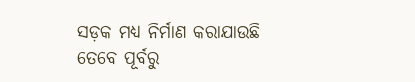ସଡ଼କ ମଧ୍ୟ ନିର୍ମାଣ କରାଯାଉଛି ତେବେ ପୂର୍ବରୁ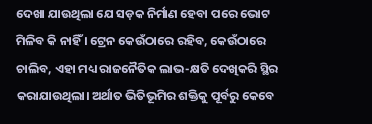ଦେଖା ଯାଉଥିଲା ଯେ ସଡ଼କ ନିର୍ମାଣ ହେବା ପରେ ଭୋଟ ମିଳିବ କି ନାହିଁ । ଟ୍ରେନ କେଉଁଠାରେ ରହିବ, କେଉଁଠାରେ ଚାଲିବ, ଏହା ମଧ୍ୟ ରାଜନୈତିକ ଲାଭ-କ୍ଷତି ଦେଖିକରି ସ୍ଥିର କରାଯାଉଥିଲା। ଅର୍ଥାତ ଭିତିଭୂମିର ଶକ୍ତିକୁ ପୂର୍ବରୁ କେବେ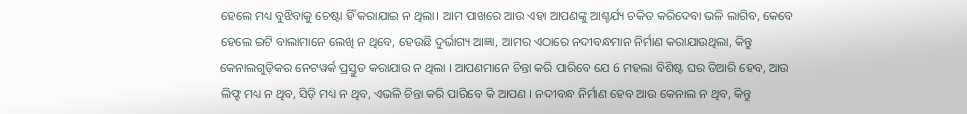ହେଲେ ମଧ୍ୟ ବୁଝିବାକୁ ଚେଷ୍ଟା ହିଁ କରାଯାଇ ନ ଥିଲା। ଆମ ପାଖରେ ଆଉ ଏହା ଆପଣଙ୍କୁ ଆଶ୍ଚର୍ଯ୍ୟ ଚକିତ କରିଦେବା ଭଳି ଲାଗିବ, କେବେ ହେଲେ ଇଟି ବାଲାମାନେ ଲେଖି ନ ଥିବେ, ହେଉଛି ଦୁର୍ଭାଗ୍ୟ ଆଜ୍ଞା, ଆମର ଏଠାରେ ନଦୀବନ୍ଧମାନ ନିର୍ମାଣ କରାଯାଉଥିଲା, କିନ୍ତୁ କେନାଲଗୁଡ଼ିକର ନେଟୱର୍କ ପ୍ରସ୍ତୁତ କରାଯାଉ ନ ଥିଲା । ଆପଣମାନେ ଚିନ୍ତା କରି ପାରିବେ ଯେ 6 ମହଲା ବିଶିଷ୍ଟ ଘର ତିଆରି ହେବ, ଆଉ ଲିଫ୍ଟ ମଧ୍ୟ ନ ଥିବ, ସିଡ଼ି ମଧ୍ୟ ନ ଥିବ, ଏଭଳି ଚିନ୍ତା କରି ପାରିବେ କି ଆପଣ । ନଦୀବନ୍ଧ ନିର୍ମାଣ ହେବ ଆଉ କେନାଲ ନ ଥିବ, କିନ୍ତୁ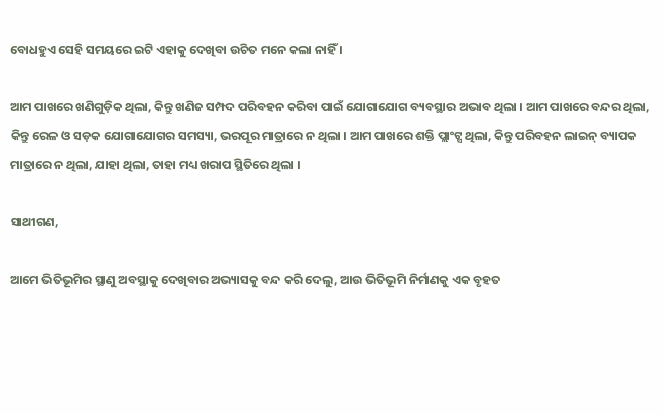ବୋଧହୁଏ ସେହି ସମୟରେ ଇଟି ଏହାକୁ ଦେଖିବା ଉଚିତ ମନେ କଲା ନାହିଁ ।

ଆମ ପାଖରେ ଖଣିଗୁଡ଼ିକ ଥିଲା, କିନ୍ତୁ ଖଣିଜ ସମ୍ପଦ ପରିବହନ କରିବା ପାଇଁ ଯୋଗାଯୋଗ ବ୍ୟବସ୍ଥାର ଅଭାବ ଥିଲା । ଆମ ପାଖରେ ବନ୍ଦର ଥିଲା, କିନ୍ତୁ ରେଳ ଓ ସଡ଼କ ଯୋଗାଯୋଗର ସମସ୍ୟା, ଭରପୂର ମାତ୍ରାରେ ନ ଥିଲା । ଆମ ପାଖରେ ଶକ୍ତି ପ୍ଲାଂଟ୍ସ ଥିଲା, କିନ୍ତୁ ପରିବହନ ଲାଇନ୍ ବ୍ୟାପକ ମାତ୍ରାରେ ନ ଥିଲା, ଯାହା ଥିଲା, ତାହା ମଧ୍ୟ ଖରାପ ସ୍ଥିତିରେ ଥିଲା ।

ସାଥୀଗଣ,

ଆମେ ଭିତିଭୂମିର ସ୍ଥାଣୁ ଅବସ୍ଥାକୁ ଦେଖିବାର ଅଭ୍ୟାସକୁ ବନ୍ଦ କରି ଦେଲୁ, ଆଉ ଭିତିଭୂମି ନିର୍ମାଣକୁ ଏକ ବୃହତ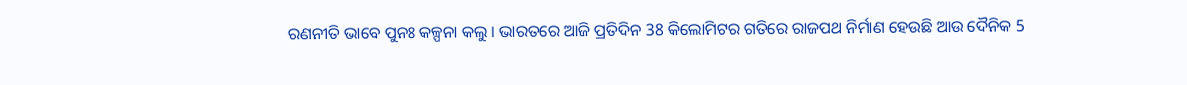ରଣନୀତି ଭାବେ ପୁନଃ କଳ୍ପନା କଲୁ । ଭାରତରେ ଆଜି ପ୍ରତିଦିନ 38 କିଲୋମିଟର ଗତିରେ ରାଜପଥ ନିର୍ମାଣ ହେଉଛି ଆଉ ଦୈନିକ 5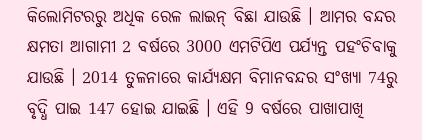କିଲୋମିଟରରୁ ଅଧିକ ରେଳ ଲାଇନ୍ ବିଛା ଯାଉଛି । ଆମର ବନ୍ଦର କ୍ଷମତା ଆଗାମୀ 2 ବର୍ଷରେ 3000 ଏମଟିପିଏ ପର୍ଯ୍ୟନ୍ତ ପହଂଚିବାକୁ ଯାଉଛି । 2014 ତୁଳନାରେ କାର୍ଯ୍ୟକ୍ଷମ ବିମାନବନ୍ଦର ସଂଖ୍ୟା 74ରୁ ବୃଦ୍ଧି ପାଇ 147 ହୋଇ ଯାଇଛି । ଏହି 9 ବର୍ଷରେ ପାଖାପାଖି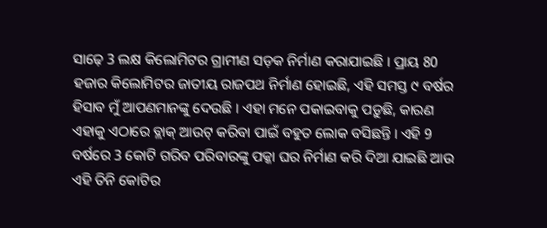ସାଢ଼େ 3 ଲକ୍ଷ କିଲୋମିଟର ଗ୍ରାମୀଣ ସଡ଼କ ନିର୍ମାଣ କରାଯାଇଛି । ପ୍ରାୟ 80 ହଜାର କିଲୋମିଟର ଜାତୀୟ ରାଜପଥ ନିର୍ମାଣ ହୋଇଛି, ଏହି ସମସ୍ତ ୯ ବର୍ଷର ହିସାବ ମୁଁ ଆପଣମାନଙ୍କୁ ଦେଉଛି । ଏହା ମନେ ପକାଇବାକୁ ପଡ଼ୁଛି, କାରଣ ଏହାକୁ ଏଠାରେ ବ୍ଲାକ୍ ଆଉଟ୍ କରିବା ପାଇଁ ବହୁତ ଲୋକ ବସିଛନ୍ତି । ଏହି 9 ବର୍ଷରେ 3 କୋଟି ଗରିବ ପରିବାରଙ୍କୁ ପକ୍କା ଘର ନିର୍ମାଣ କରି ଦିଆ ଯାଇଛି ଆଉ ଏହି ତିନି କୋଟିର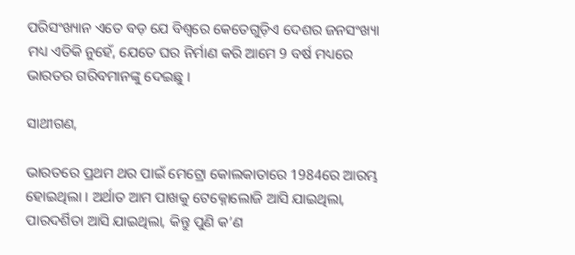ପରିସଂଖ୍ୟାନ ଏତେ ବଡ଼ ଯେ ବିଶ୍ୱରେ କେତେଗୁଡ଼ିଏ ଦେଶର ଜନସଂଖ୍ୟା ମଧ୍ୟ ଏତିକି ନୁହେଁ, ଯେତେ ଘର ନିର୍ମାଣ କରି ଆମେ 9 ବର୍ଷ ମଧ୍ୟରେ ଭାରତର ଗରିବମାନଙ୍କୁ ଦେଇଛୁ ।

ସାଥୀଗଣ,

ଭାରତରେ ପ୍ରଥମ ଥର ପାଇଁ ମେଟ୍ରୋ କୋଲକାତାରେ 1984ରେ ଆରମ୍ଭ ହୋଇଥିଲା । ଅର୍ଥାତ ଆମ ପାଖକୁ ଟେକ୍ନୋଲୋଜି ଆସି ଯାଇଥିଲା, ପାରଦର୍ଶିତା ଆସି ଯାଇଥିଲା, କିନ୍ତୁ ପୁଣି କ’ଣ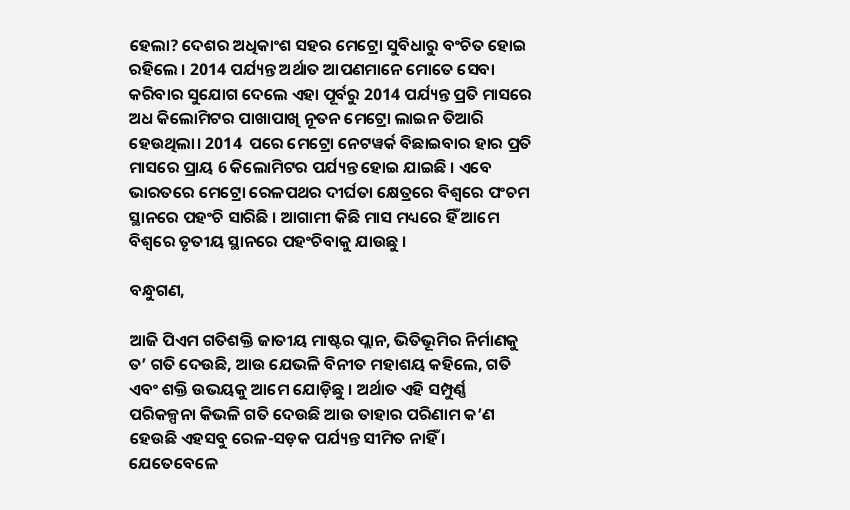ହେଲା? ଦେଶର ଅଧିକାଂଶ ସହର ମେଟ୍ରୋ ସୁବିଧାରୁ ବଂଚିତ ହୋଇ ରହିଲେ । 2014 ପର୍ଯ୍ୟନ୍ତ ଅର୍ଥାତ ଆପଣମାନେ ମୋତେ ସେବା କରିବାର ସୁଯୋଗ ଦେଲେ ଏହା ପୂର୍ବରୁ 2014 ପର୍ଯ୍ୟନ୍ତ ପ୍ରତି ମାସରେ ଅଧ କିଲୋମିଟର ପାଖାପାଖି ନୂତନ ମେଟ୍ରୋ ଲାଇନ ତିଆରି ହେଉଥିଲା। 2014  ପରେ ମେଟ୍ରୋ ନେଟୱର୍କ ବିଛାଇବାର ହାର ପ୍ରତି ମାସରେ ପ୍ରାୟ 6 କିଲୋମିଟର ପର୍ଯ୍ୟନ୍ତ ହୋଇ ଯାଇଛି । ଏବେ ଭାରତରେ ମେଟ୍ରୋ ରେଳପଥର ଦୀର୍ଘତା କ୍ଷେତ୍ରରେ ବିଶ୍ୱରେ ପଂଚମ ସ୍ଥାନରେ ପହଂଚି ସାରିଛି । ଆଗାମୀ କିଛି ମାସ ମଧ୍ୟରେ ହିଁ ଆମେ ବିଶ୍ୱରେ ତୃତୀୟ ସ୍ଥାନରେ ପହଂଚିବାକୁ ଯାଉଛୁ ।

ବନ୍ଧୁଗଣ,

ଆଜି ପିଏମ ଗତିଶକ୍ତି ଜାତୀୟ ମାଷ୍ଟର ପ୍ଲାନ, ଭିତିଭୂମିର ନିର୍ମାଣକୁ ତ’ ଗତି ଦେଉଛି, ଆଉ ଯେଭଳି ବିନୀତ ମହାଶୟ କହିଲେ, ଗତି ଏବଂ ଶକ୍ତି ଉଭୟକୁ ଆମେ ଯୋଡ଼ିଛୁ । ଅର୍ଥାତ ଏହି ସମ୍ପୁର୍ଣ୍ଣ ପରିକଳ୍ପନା କିଭଳି ଗତି ଦେଉଛି ଆଉ ତାହାର ପରିଣାମ କ’ଣ ହେଉଛି ଏହସବୁ ରେଳ-ସଡ଼କ ପର୍ଯ୍ୟନ୍ତ ସୀମିତ ନାହିଁ । ଯେତେବେଳେ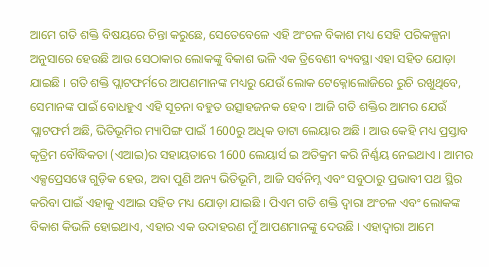ଆମେ ଗତି ଶକ୍ତି ବିଷୟରେ ଚିନ୍ତା କରୁଛେ, ସେତେବେଳେ ଏହି ଅଂଚଳ ବିକାଶ ମଧ୍ୟ ସେହି ପରିକଳ୍ପନା ଅନୁସାରେ ହେଉଛି ଆଉ ସେଠାକାର ଲୋକଙ୍କୁ ବିକାଶ ଭଳି ଏକ ତ୍ରିବେଣୀ ବ୍ୟବସ୍ଥା ଏହା ସହିତ ଯୋଡ଼ା ଯାଇଛି । ଗତି ଶକ୍ତି ପ୍ଲାଟଫର୍ମରେ ଆପଣମାନଙ୍କ ମଧ୍ୟରୁ ଯେଉଁ ଲୋକ ଟେକ୍ନୋଲୋଜିରେ ରୁଚି ରଖୁଥିବେ, ସେମାନଙ୍କ ପାଇଁ ବୋଧହୁଏ ଏହି ସୂଚନା ବହୁତ ଉତ୍ସାହଜନକ ହେବ । ଆଜି ଗତି ଶକ୍ତିର ଆମର ଯେଉଁ ପ୍ଲାଟଫର୍ମ ଅଛି, ଭିତିଭୂମିର ମ୍ୟାପିଙ୍ଗ ପାଇଁ 1600ରୁ ଅଧିକ ଡାଟା ଲେୟାର ଅଛି । ଆଉ କେହି ମଧ୍ୟ ପ୍ରସ୍ତାବ କୃତ୍ରିମ ବୌଦ୍ଧିକତା (ଏଆଇ)ର ସହାୟତାରେ 1600 ଲେୟାର୍ସ ଇ ଅତିକ୍ରମ କରି ନିର୍ଣ୍ଣୟ ନେଇଥାଏ । ଆମର ଏକ୍ସପ୍ରେସୱେ ଗୁଡ଼ିକ ହେଉ, ଅବା ପୁଣି ଅନ୍ୟ ଭିତିଭୂମି, ଆଜି ସର୍ବନିମ୍ନ ଏବଂ ସବୁଠାରୁ ପ୍ରଭାବୀ ପଥ ସ୍ଥିର କରିବା ପାଇଁ ଏହାକୁ ଏଆଇ ସହିତ ମଧ୍ୟ ଯୋଡ଼ା ଯାଇଛି । ପିଏମ ଗତି ଶକ୍ତି ଦ୍ୱାରା ଅଂଚଳ ଏବଂ ଲୋକଙ୍କ ବିକାଶ କିଭଳି ହୋଇଥାଏ, ଏହାର ଏକ ଉଦାହରଣ ମୁଁ ଆପଣମାନଙ୍କୁ ଦେଉଛି । ଏହାଦ୍ୱାରା ଆମେ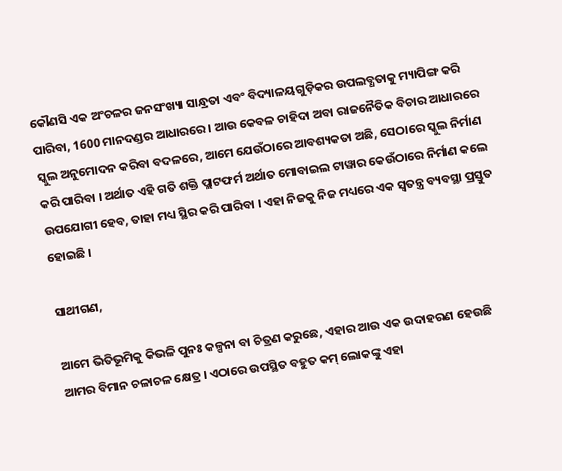କୌଣସି ଏକ ଅଂଚଳର ଜନସଂଖ୍ୟା ସାନ୍ଧ୍ରତା ଏବଂ ବିଦ୍ୟାଳୟଗୁଡ଼ିକର ଉପଲବ୍ଧତାକୁ ମ୍ୟାପିଙ୍ଗ କରି ପାରିବା, 1600 ମାନଦଣ୍ଡର ଆଧାରରେ । ଆଉ କେବଳ ଚାହିଦା ଅବା ରାଜନୈତିକ ବିଚାର ଆଧାରରେ ସ୍କୁଲ ଅନୁମୋଦନ କରିବା ବଦଳରେ, ଆମେ ଯେଉଁଠାରେ ଆବଶ୍ୟକତା ଅଛି, ସେଠାରେ ସ୍କୁଲ ନିର୍ମାଣ କରି ପାରିବା । ଅର୍ଥାତ ଏହି ଗତି ଶକ୍ତି ପ୍ଲାଟଫର୍ମ ଅର୍ଥାତ ମୋବାଇଲ ଟାୱାର କେଉଁଠାରେ ନିର୍ମାଣ କଲେ ଉପଯୋଗୀ ହେବ, ତାହା ମଧ୍ୟ ସ୍ଥିର କରି ପାରିବା । ଏହା ନିଜକୁ ନିଜ ମଧ୍ୟରେ ଏକ ସ୍ୱତନ୍ତ୍ର ବ୍ୟବସ୍ଥା ପ୍ରସ୍ତୁତ ହୋଇଛି ।

ସାଥୀଗଣ,

ଆମେ ଭିତିଭୂମିକୁ କିଭଳି ପୁନଃ କଳ୍ପନା ବା ଚିତ୍ରଣ କରୁଛେ, ଏହାର ଆଉ ଏକ ଉଦାହରଣ ହେଉଛି ଆମର ବିମାନ ଚଳାଚଳ କ୍ଷେତ୍ର । ଏଠାରେ ଉପସ୍ଥିତ ବହୁତ କମ୍ ଲୋକଙ୍କୁ ଏହା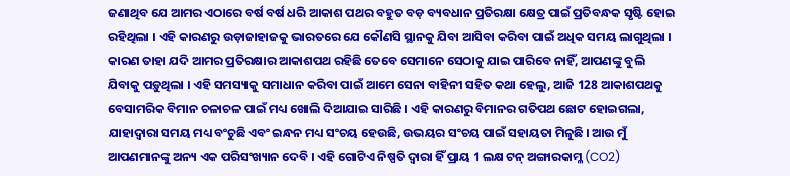ଜଣାଥିବ ଯେ ଆମର ଏଠାରେ ବର୍ଷ ବର୍ଷ ଧରି ଆକାଶ ପଥର ବହୁତ ବଡ଼ ବ୍ୟବଧାନ ପ୍ରତିରକ୍ଷା କ୍ଷେତ୍ର ପାଇଁ ପ୍ରତିବନ୍ଧକ ସୃଷ୍ଟି ହୋଇ ରହିଥିଲା । ଏହି କାରଣରୁ ଉଡ଼ାଜାହାଜକୁ ଭାରତରେ ଯେ କୌଣସି ସ୍ଥାନକୁ ଯିବା ଆସିବା କରିବା ପାଇଁ ଅଧିକ ସମୟ ଲାଗୁଥିଲା । କାରଣ ତାହା ଯଦି ଆମର ପ୍ରତିରକ୍ଷାର ଆକାଶପଥ ରହିଛି ତେବେ ସେମାନେ ସେଠାକୁ ଯାଇ ପାରିବେ ନାହିଁ, ଆପଣଙ୍କୁ ବୁଲି ଯିବାକୁ ପଡ଼ୁଥିଲା । ଏହି ସମସ୍ୟାକୁ ସମାଧାନ କରିବା ପାଇଁ ଆମେ ସେନା ବାହିନୀ ସହିତ କଥା ହେଲୁ, ଆଜି 128 ଆକାଶପଥକୁ ବେସାମରିକ ବିମାନ ଚଳାଚଳ ପାଇଁ ମଧ୍ୟ ଖୋଲି ଦିଆଯାଇ ସାରିଛି । ଏହି କାରଣରୁ ବିମାନର ଗତିପଥ ଛୋଟ ହୋଇଗଲା, ଯାହାଦ୍ୱାରା ସମୟ ମଧ୍ୟ ବଂଚୁଛି ଏବଂ ଇନ୍ଧନ ମଧ୍ୟ ସଂଚୟ ହେଉଛି, ଉଭୟର ସଂଚୟ ପାଇଁ ସହାୟତା ମିଳୁଛି । ଆଉ ମୁଁ ଆପଣମାନଙ୍କୁ ଅନ୍ୟ ଏକ ପରିସଂଖ୍ୟାନ ଦେବି । ଏହି ଗୋଟିଏ ନିଷ୍ପତି ଦ୍ୱାରା ହିଁ ପ୍ରାୟ 1 ଲକ୍ଷ ଟନ୍ ଅଙ୍ଗାରକାମ୍ଳ (CO2)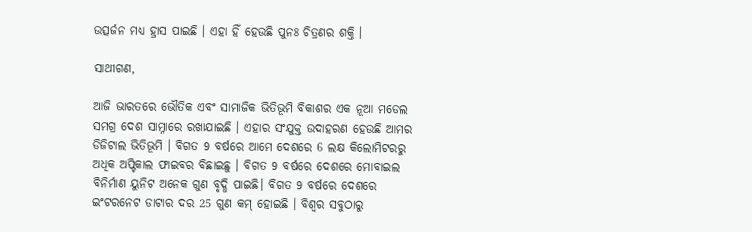ଉତ୍ସର୍ଜନ ମଧ୍ୟ ହ୍ରାସ ପାଇଛି । ଏହା ହିଁ ହେଉଛି ପୁନଃ ଚିତ୍ରଣର ଶକ୍ତି ।

ସାଥୀଗଣ,

ଆଜି ଭାରତରେ ଭୌତିକ ଏବଂ ସାମାଜିକ ଭିତିଭୂମି ବିକାଶର ଏକ ନୂଆ ମଡେଲ ସମଗ୍ର ଦେଶ ସାମ୍ନାରେ ରଖାଯାଇଛି । ଏହାର ସଂଯୁକ୍ତ ଉଦାହରଣ ହେଉଛି ଆମର ଡିଜିଟାଲ ଭିତିଭୂମି । ବିଗତ 9 ବର୍ଷରେ ଆମେ ଦେଶରେ 6 ଲକ୍ଷ କିଲୋମିଟରରୁ ଅଧିକ ଅପ୍ଟିକାଲ ଫାଇବର ବିଛାଇଛୁ । ବିଗତ 9 ବର୍ଷରେ ଦେଶରେ ମୋବାଇଲ ବିନିର୍ମାଣ ୟୁନିଟ ଅନେକ ଗୁଣ ବୃଦ୍ଧି ପାଇଛି। ବିଗତ 9 ବର୍ଷରେ ଦେଶରେ ଇଂଟରନେଟ ଡାଟାର ଦର 25 ଗୁଣ କମ୍ ହୋଇଛି । ବିଶ୍ୱର ସବୁଠାରୁ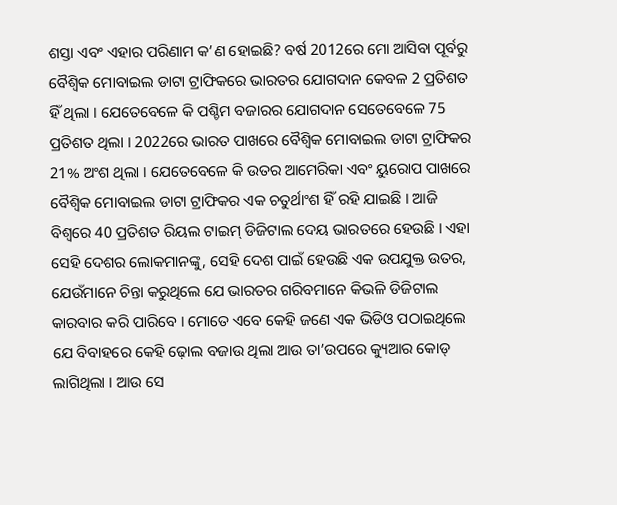ଶସ୍ତା ଏବଂ ଏହାର ପରିଣାମ କ’ଣ ହୋଇଛି? ବର୍ଷ 2012ରେ ମୋ ଆସିବା ପୂର୍ବରୁ ବୈଶ୍ୱିକ ମୋବାଇଲ ଡାଟା ଟ୍ରାଫିକରେ ଭାରତର ଯୋଗଦାନ କେବଳ 2 ପ୍ରତିଶତ ହିଁ ଥିଲା । ଯେତେବେଳେ କି ପଶ୍ଚିମ ବଜାରର ଯୋଗଦାନ ସେତେବେଳେ 75 ପ୍ରତିଶତ ଥିଲା । 2022ରେ ଭାରତ ପାଖରେ ବୈଶ୍ୱିକ ମୋବାଇଲ ଡାଟା ଟ୍ରାଫିକର 21% ଅଂଶ ଥିଲା । ଯେତେବେଳେ କି ଉତର ଆମେରିକା ଏବଂ ୟୁରୋପ ପାଖରେ ବୈଶ୍ୱିକ ମୋବାଇଲ ଡାଟା ଟ୍ରାଫିକର ଏକ ଚତୁର୍ଥାଂଶ ହିଁ ରହି ଯାଇଛି । ଆଜି ବିଶ୍ୱରେ 40 ପ୍ରତିଶତ ରିୟଲ ଟାଇମ୍ ଡିଜିଟାଲ ଦେୟ ଭାରତରେ ହେଉଛି । ଏହା ସେହି ଦେଶର ଲୋକମାନଙ୍କୁ, ସେହି ଦେଶ ପାଇଁ ହେଉଛି ଏକ ଉପଯୁକ୍ତ ଉତର, ଯେଉଁମାନେ ଚିନ୍ତା କରୁଥିଲେ ଯେ ଭାରତର ଗରିବମାନେ କିଭଳି ଡିଜିଟାଲ କାରବାର କରି ପାରିବେ । ମୋତେ ଏବେ କେହି ଜଣେ ଏକ ଭିଡିଓ ପଠାଇଥିଲେ ଯେ ବିବାହରେ କେହି ଢ଼ୋଲ ବଜାଉ ଥିଲା ଆଉ ତା’ଉପରେ କ୍ୟୁଆର କୋଡ୍ ଲାଗିଥିଲା । ଆଉ ସେ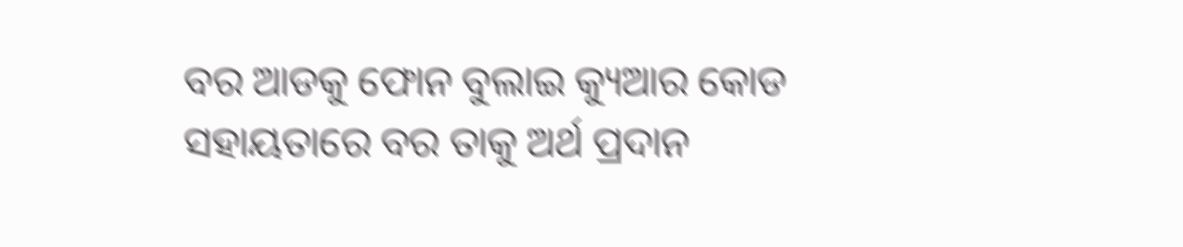ବର ଆଡକୁ ଫୋନ ବୁଲାଇ କ୍ୟୁଆର କୋଡ ସହାୟତାରେ ବର ତାକୁ ଅର୍ଥ ପ୍ରଦାନ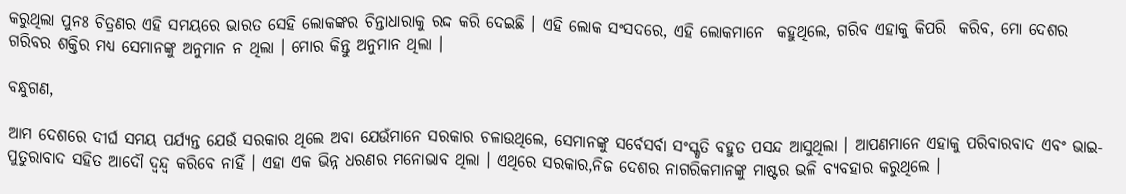କରୁଥିଲା ପୁନଃ ଚିତ୍ରଣର ଏହି ସମୟରେ ଭାରତ ସେହି ଲୋକଙ୍କର ଚିନ୍ତାଧାରାକୁ ରଦ୍ଦ କରି ଦେଇଛି । ଏହି ଲୋକ ସଂସଦରେ, ଏହି ଲୋକମାନେ  କହୁଥିଲେ, ଗରିବ ଏହାକୁ କିପରି  କରିବ, ମୋ ଦେଶର ଗରିବର ଶକ୍ତିର ମଧ୍ୟ ସେମାନଙ୍କୁ ଅନୁମାନ ନ ଥିଲା । ମୋର କିନ୍ତୁ ଅନୁମାନ ଥିଲା ।

ବନ୍ଧୁଗଣ,

ଆମ ଦେଶରେ ଦୀର୍ଘ ସମୟ ପର୍ଯ୍ୟନ୍ତ ଯେଉଁ ସରକାର ଥିଲେ ଅବା ଯେଉଁମାନେ ସରକାର ଚଳାଉଥିଲେ, ସେମାନଙ୍କୁ ସର୍ବେସର୍ବା ସଂସ୍କୃତି ବହୁତ ପସନ୍ଦ ଆସୁଥିଲା । ଆପଣମାନେ ଏହାକୁ ପରିବାରବାଦ ଏବଂ ଭାଇ- ପୁତୁରାବାଦ ସହିତ ଆଦୌ ଦ୍ୱନ୍ଦ୍ୱ କରିବେ ନାହିଁ । ଏହା ଏକ ଭିନ୍ନ ଧରଣର ମନୋଭାବ ଥିଲା । ଏଥିରେ ସରକାର,ନିଜ ଦେଶର ନାଗରିକମାନଙ୍କୁ ମାଷ୍ଟର ଭଳି ବ୍ୟବହାର କରୁଥିଲେ ।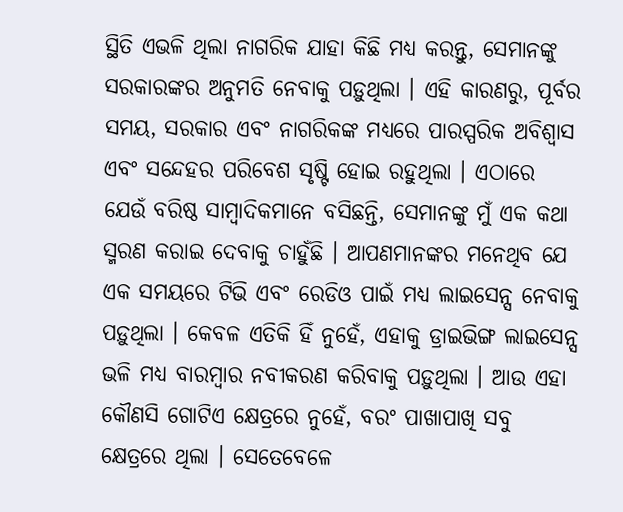ସ୍ଥିତି ଏଭଳି ଥିଲା ନାଗରିକ ଯାହା କିଛି ମଧ୍ୟ କରନ୍ତୁ, ସେମାନଙ୍କୁ ସରକାରଙ୍କର ଅନୁମତି ନେବାକୁ ପଡ଼ୁଥିଲା । ଏହି କାରଣରୁ, ପୂର୍ବର ସମୟ, ସରକାର ଏବଂ ନାଗରିକଙ୍କ ମଧ୍ୟରେ ପାରସ୍ପରିକ ଅବିଶ୍ୱାସ ଏବଂ ସନ୍ଦେହର ପରିବେଶ ସୃଷ୍ଟି ହୋଇ ରହୁଥିଲା । ଏଠାରେ ଯେଉଁ ବରିଷ୍ଠ ସାମ୍ବାଦିକମାନେ ବସିଛନ୍ତି, ସେମାନଙ୍କୁ ମୁଁ ଏକ କଥା ସ୍ମରଣ କରାଇ ଦେବାକୁ ଚାହୁଁଛି । ଆପଣମାନଙ୍କର ମନେଥିବ ଯେ ଏକ ସମୟରେ ଟିଭି ଏବଂ ରେଡିଓ ପାଇଁ ମଧ୍ୟ ଲାଇସେନ୍ସ ନେବାକୁ ପଡ଼ୁଥିଲା । କେବଳ ଏତିକି ହିଁ ନୁହେଁ, ଏହାକୁ ଡ୍ରାଇଭିଙ୍ଗ ଲାଇସେନ୍ସ ଭଳି ମଧ୍ୟ ବାରମ୍ବାର ନବୀକରଣ କରିବାକୁ ପଡ଼ୁଥିଲା । ଆଉ ଏହା କୌଣସି ଗୋଟିଏ କ୍ଷେତ୍ରରେ ନୁହେଁ, ବରଂ ପାଖାପାଖି ସବୁ କ୍ଷେତ୍ରରେ ଥିଲା । ସେତେବେଳେ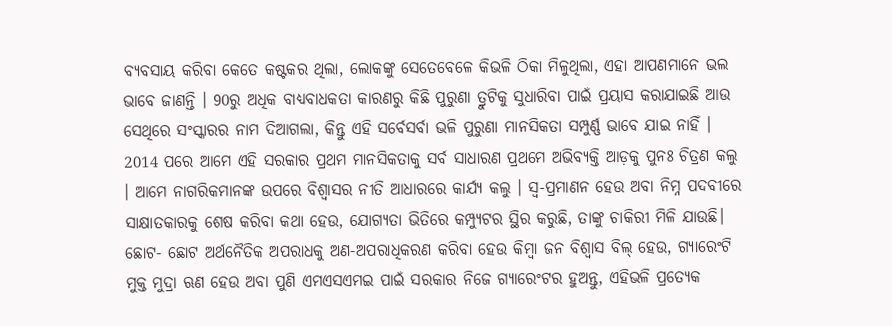ବ୍ୟବସାୟ କରିବା କେତେ କଷ୍ଟକର ଥିଲା, ଲୋକଙ୍କୁ ସେତେବେଳେ କିଭଳି ଠିକା ମିଳୁଥିଲା, ଏହା ଆପଣମାନେ ଭଲ ଭାବେ ଜାଣନ୍ତି । 90ରୁ ଅଧିକ ବାଧ୍ୟବାଧକତା କାରଣରୁ କିଛି ପୁରୁଣା ତ୍ରୁଟିକୁ ସୁଧାରିବା ପାଇଁ ପ୍ରୟାସ କରାଯାଇଛି ଆଉ ସେଥିରେ ସଂସ୍କାରର ନାମ ଦିଆଗଲା, କିନ୍ତୁ ଏହି ସର୍ବେସର୍ବା ଭଳି ପୁରୁଣା ମାନସିକତା ସମ୍ପୁର୍ଣ୍ଣ ଭାବେ ଯାଇ ନାହିଁ । 2014 ପରେ ଆମେ ଏହି ସରକାର ପ୍ରଥମ ମାନସିକତାକୁ ସର୍ବ ସାଧାରଣ ପ୍ରଥମେ ଅଭିବ୍ୟକ୍ତି ଆଡ଼କୁ ପୁନଃ ଚିତ୍ରଣ କଲୁ । ଆମେ ନାଗରିକମାନଙ୍କ ଉପରେ ବିଶ୍ୱାସର ନୀତି ଆଧାରରେ କାର୍ଯ୍ୟ କଲୁ । ସ୍ୱ-ପ୍ରମାଣନ ହେଉ ଅବା ନିମ୍ନ ପଦବୀରେ ସାକ୍ଷାତକାରକୁ ଶେଷ କରିବା କଥା ହେଉ, ଯୋଗ୍ୟତା ଭିତିରେ କମ୍ପ୍ୟୁଟର ସ୍ଥିର କରୁଛି, ତାଙ୍କୁ ଚାକିରୀ ମିଳି ଯାଉଛି। ଛୋଟ- ଛୋଟ ଅର୍ଥନୈତିକ ଅପରାଧକୁ ଅଣ-ଅପରାଧିକରଣ କରିବା ହେଉ କିମ୍ବା ଜନ ବିଶ୍ୱାସ ବିଲ୍ ହେଉ, ଗ୍ୟାରେଂଟି ମୁକ୍ତ ମୁଦ୍ରା ଋଣ ହେଉ ଅବା ପୁଣି ଏମଏସଏମଇ ପାଇଁ ସରକାର ନିଜେ ଗ୍ୟାରେଂଟର ହୁଅନ୍ତୁ, ଏହିଭଳି ପ୍ରତ୍ୟେକ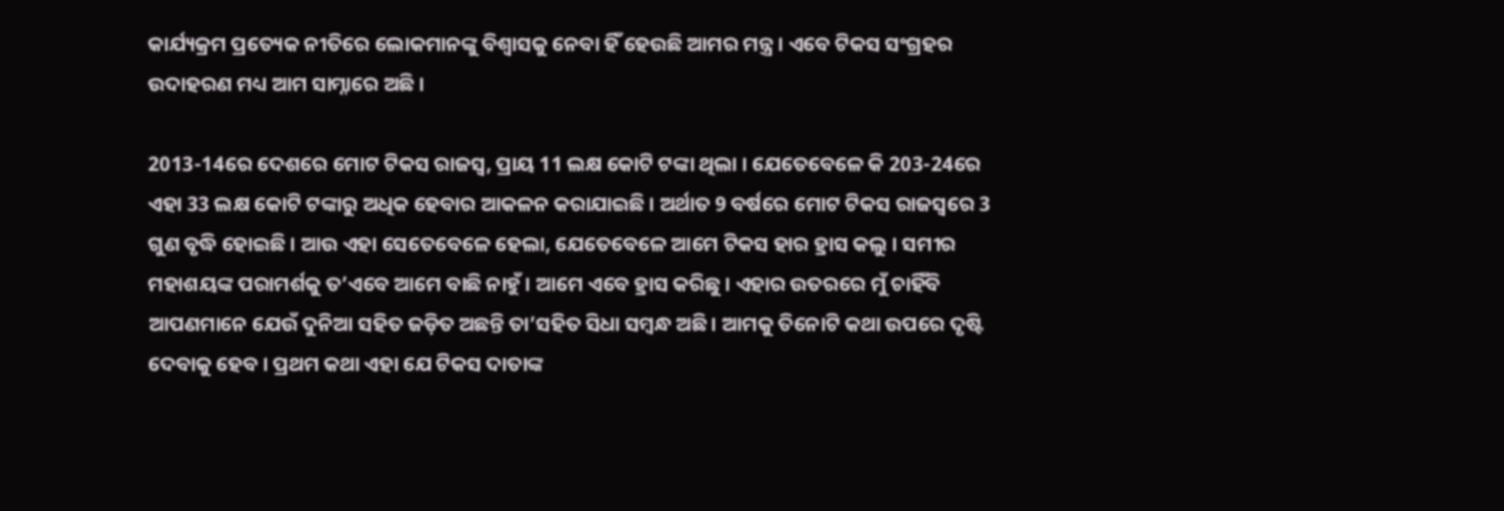କାର୍ଯ୍ୟକ୍ରମ ପ୍ରତ୍ୟେକ ନୀତିରେ ଲୋକମାନଙ୍କୁ ବିଶ୍ୱାସକୁ ନେବା ହିଁ ହେଉଛି ଆମର ମନ୍ତ୍ର । ଏବେ ଟିକସ ସଂଗ୍ରହର ଉଦାହରଣ ମଧ୍ୟ ଆମ ସାମ୍ନାରେ ଅଛି ।

2013-14ରେ ଦେଶରେ ମୋଟ ଟିକସ ରାଜସ୍ୱ, ପ୍ରାୟ 11 ଲକ୍ଷ କୋଟି ଟଙ୍କା ଥିଲା । ଯେତେବେଳେ କି 203-24ରେ ଏହା 33 ଲକ୍ଷ କୋଟି ଟଙ୍କାରୁ ଅଧିକ ହେବାର ଆକଳନ କରାଯାଇଛି । ଅର୍ଥାତ 9 ବର୍ଷରେ ମୋଟ ଟିକସ ରାଜସ୍ୱରେ 3 ଗୁଣ ବୃଦ୍ଧି ହୋଇଛି । ଆଉ ଏହା ସେତେବେଳେ ହେଲା, ଯେତେବେଳେ ଆମେ ଟିକସ ହାର ହ୍ରାସ କଲୁ । ସମୀର ମହାଶୟଙ୍କ ପରାମର୍ଶକୁ ତ’ଏବେ ଆମେ ବାଛି ନାହୁଁ । ଆମେ ଏବେ ହ୍ରାସ କରିଛୁ । ଏହାର ଉତରରେ ମୁଁ ଚାହିଁବି ଆପଣମାନେ ଯେଉଁ ଦୁନିଆ ସହିତ ଜଡ଼ିତ ଅଛନ୍ତି ତା’ସହିତ ସିଧା ସମ୍ବନ୍ଧ ଅଛି । ଆମକୁ ତିନୋଟି କଥା ଉପରେ ଦୃଷ୍ଟି ଦେବାକୁ ହେବ । ପ୍ରଥମ କଥା ଏହା ଯେ ଟିକସ ଦାତାଙ୍କ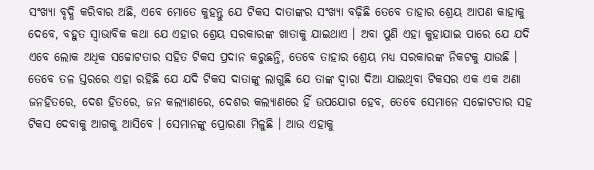ସଂଖ୍ୟା ବୃଦ୍ଧି କରିବାର ଅଛି, ଏବେ ମୋତେ କୁହନ୍ତୁ ଯେ ଟିକସ ଦାତାଙ୍କର ସଂଖ୍ୟା ବଢ଼ିଛି ତେବେ ତାହାର ଶ୍ରେୟ ଆପଣ କାହାକୁ ଦେବେ, ବହୁତ ସ୍ୱାଭାବିକ କଥା ଯେ ଏହାର ଶ୍ରେୟ ସରକାରଙ୍କ ଖାତାକୁ ଯାଇଥାଏ । ଅବା ପୁଣି ଏହା କୁହାଯାଇ ପାରେ ଯେ ଯଦି ଏବେ ଲୋକ ଅଧିକ ସଚ୍ଚୋଟତାର ସହିତ ଟିକସ ପ୍ରଦାନ କରୁଛନ୍ତି, ତେବେ ତାହାର ଶ୍ରେୟ ମଧ୍ୟ ସରକାରଙ୍କ ନିକଟକୁ ଯାଉଛି । ତେବେ ତଳ ସ୍ତରରେ ଏହା ରହିଛି ଯେ ଯଦି ଟିକସ ଦାତାଙ୍କୁ ଲାଗୁଛି ଯେ ତାଙ୍କ ଦ୍ୱାରା ଦିଆ ଯାଇଥିବା ଟିକସର ଏକ ଏକ ଅଣା ଜନହିତରେ, ଦେଶ ହିତରେ, ଜନ କଲ୍ୟାଣରେ, ଦେଶର କଲ୍ୟାଣରେ ହିଁ ଉପଯୋଗ ହେବ, ତେବେ ସେମାନେ ସଚ୍ଚୋଟତାର ସହ ଟିକସ ଦେବାକୁ ଆଗକୁ ଆସିବେ । ସେମାନଙ୍କୁ ପ୍ରୋରଣା ମିଳୁଛି । ଆଉ ଏହାକୁ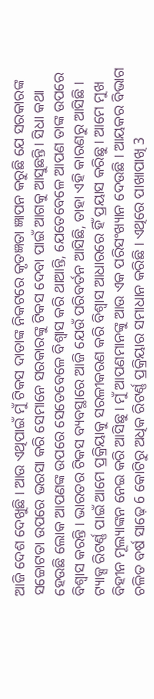ଆଜି ଦେଶ ଦେଖୁଛି । ଆଉ ଏଥିପାଇଁ ମୁଁ ଟିକସ ଦାତାଙ୍କ ନିକଟରେ କୃତଜ୍ଞତା ଜ୍ଞାପନ କରୁଛି ଯେ ସରକାରଙ୍କ ସଚ୍ଚୋଟତା ଉପରେ ଭରସା କରି ସେମାନେ ସରକାରଙ୍କୁ ଟିକସ ଦେବା ପାଇଁ ଆଗକୁ ଆସୁଛନ୍ତି। ସିଧା କଥା ହେଉଛି ଲୋକ ଆପଣଙ୍କ ଉପରେ ସେତେବେଳେ ବିଶ୍ୱାସ କରି ଥାଆନ୍ତି, ଯେତେବେଳେ ଆପଣ ତାଙ୍କ ଉପରେ ବିଶ୍ୱାସ କରନ୍ତି । ଭାରତର ଟିକସ ବ୍ୟବସ୍ଥାରେ ଆଜି ଯେଉଁ ପରିବର୍ତନ ଆସିଛି, ତାହା ଏହି କାରଣରୁ ଆସିଛି । ଟ୍ୟାକ୍ସ ରିଟର୍ଣ୍ଣ ପାଇଁ ଆମେ ପ୍ରକ୍ରିୟାକୁ ସରଳୀକରଣ କରି ବିଶ୍ୱାସ ଆଧାରରେ ହିଁ ପ୍ରୟାସ କରିଛୁ । ଆମେ ମୁଖ ବିହୀନ ମୂଲ୍ୟାଙ୍କନ ନେଇ କରି ଆସିଛୁ । ମୁଁ ଆପଣମାନଙ୍କୁ ଆଉ ଏକ ପରିସଂଖ୍ୟାନ ଦେଉଛି । ଆୟକର ବିଭାଗ ଚଳିତ ବର୍ଷ ସାଢ଼େ 6 କୋଟିରୁ ଅଧିକ ରିଟର୍ଣ୍ଣ ପ୍ରକ୍ରିୟାର ସମାଧାନ କରିଛି । ଏଥିରେ ପାଖାପାଖି 3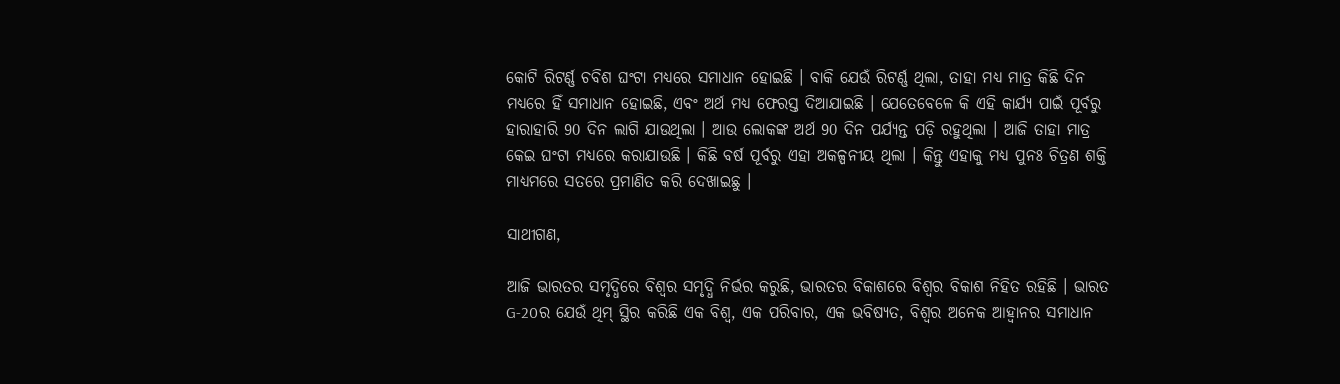କୋଟି ରିଟର୍ଣ୍ଣ ଚବିଶ ଘଂଟା ମଧ୍ୟରେ ସମାଧାନ ହୋଇଛି । ବାକି ଯେଉଁ ରିଟର୍ଣ୍ଣ ଥିଲା, ତାହା ମଧ୍ୟ ମାତ୍ର କିଛି ଦିନ ମଧ୍ୟରେ ହିଁ ସମାଧାନ ହୋଇଛି, ଏବଂ ଅର୍ଥ ମଧ୍ୟ ଫେରସ୍ତ ଦିଆଯାଇଛି । ଯେତେବେଳେ କି ଏହି କାର୍ଯ୍ୟ ପାଇଁ ପୂର୍ବରୁ ହାରାହାରି 90 ଦିନ ଲାଗି ଯାଉଥିଲା । ଆଉ ଲୋକଙ୍କ ଅର୍ଥ 90 ଦିନ ପର୍ଯ୍ୟନ୍ତ ପଡ଼ି ରହୁଥିଲା । ଆଜି ତାହା ମାତ୍ର କେଇ ଘଂଟା ମଧ୍ୟରେ କରାଯାଉଛି । କିଛି ବର୍ଷ ପୂର୍ବରୁ ଏହା ଅକଳ୍ପନୀୟ ଥିଲା । କିନ୍ତୁ ଏହାକୁ ମଧ୍ୟ ପୁନଃ ଚିତ୍ରଣ ଶକ୍ତି ମାଧ୍ୟମରେ ସତରେ ପ୍ରମାଣିତ କରି ଦେଖାଇଛୁ ।

ସାଥୀଗଣ,

ଆଜି ଭାରତର ସମୃଦ୍ଧିରେ ବିଶ୍ୱର ସମୃଦ୍ଧି ନିର୍ଭର କରୁଛି, ଭାରତର ବିକାଶରେ ବିଶ୍ୱର ବିକାଶ ନିହିତ ରହିଛି । ଭାରତ G-20ର ଯେଉଁ ଥିମ୍ ସ୍ଥିର କରିଛି ଏକ ବିଶ୍ୱ, ଏକ ପରିବାର, ଏକ ଭବିଷ୍ୟତ, ବିଶ୍ୱର ଅନେକ ଆହ୍ୱାନର ସମାଧାନ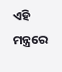ଏହି ମନ୍ତ୍ରରେ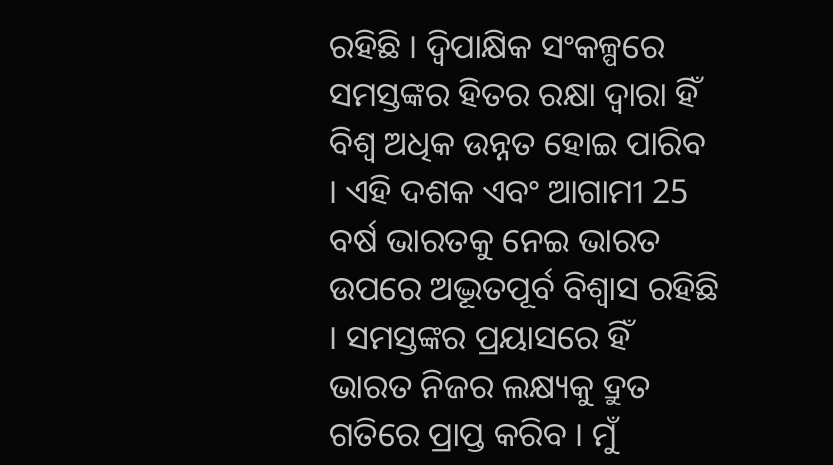ରହିଛି । ଦ୍ୱିପାକ୍ଷିକ ସଂକଳ୍ପରେ ସମସ୍ତଙ୍କର ହିତର ରକ୍ଷା ଦ୍ୱାରା ହିଁ ବିଶ୍ୱ ଅଧିକ ଉନ୍ନତ ହୋଇ ପାରିବ । ଏହି ଦଶକ ଏବଂ ଆଗାମୀ 25 ବର୍ଷ ଭାରତକୁ ନେଇ ଭାରତ ଉପରେ ଅଦ୍ଭୂତପୂର୍ବ ବିଶ୍ୱାସ ରହିଛି । ସମସ୍ତଙ୍କର ପ୍ରୟାସରେ ହିଁ ଭାରତ ନିଜର ଲକ୍ଷ୍ୟକୁ ଦ୍ରୁତ ଗତିରେ ପ୍ରାପ୍ତ କରିବ । ମୁଁ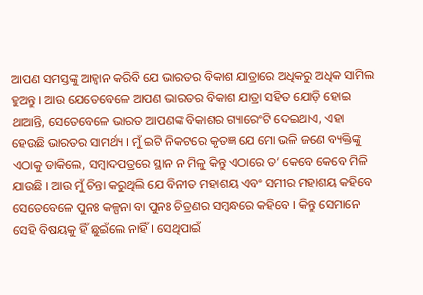ଆପଣ ସମସ୍ତଙ୍କୁ ଆହ୍ୱାନ କରିବି ଯେ ଭାରତର ବିକାଶ ଯାତ୍ରାରେ ଅଧିକରୁ ଅଧିକ ସାମିଲ ହୁଅନ୍ତୁ । ଆଉ ଯେତେବେଳେ ଆପଣ ଭାରତର ବିକାଶ ଯାତ୍ରା ସହିତ ଯୋଡ଼ି ହୋଇ ଥାଆନ୍ତି, ସେତେବେଳେ ଭାରତ ଆପଣଙ୍କ ବିକାଶର ଗ୍ୟାରେଂଟି ଦେଇଥାଏ, ଏହା ହେଉଛି ଭାରତର ସାମର୍ଥ୍ୟ । ମୁଁ ଇଟି ନିକଟରେ କୃତଜ୍ଞ ଯେ ମୋ ଭଳି ଜଣେ ବ୍ୟକ୍ତିଙ୍କୁ ଏଠାକୁ ଡାକିଲେ, ସମ୍ବାଦପତ୍ରରେ ସ୍ଥାନ ନ ମିଳୁ କିନ୍ତୁ ଏଠାରେ ତ’ କେବେ କେବେ ମିଳି ଯାଉଛି । ଆଉ ମୁଁ ଚିନ୍ତା କରୁଥିଲି ଯେ ବିନୀତ ମହାଶୟ ଏବଂ ସମୀର ମହାଶୟ କହିବେ ସେତେବେଳେ ପୁନଃ କଳ୍ପନା ବା ପୁନଃ ଚିତ୍ରଣର ସମ୍ବନ୍ଧରେ କହିବେ । କିନ୍ତୁ ସେମାନେ ସେହି ବିଷୟକୁ ହିଁ ଛୁଇଁଲେ ନାହିଁ । ସେଥିପାଇଁ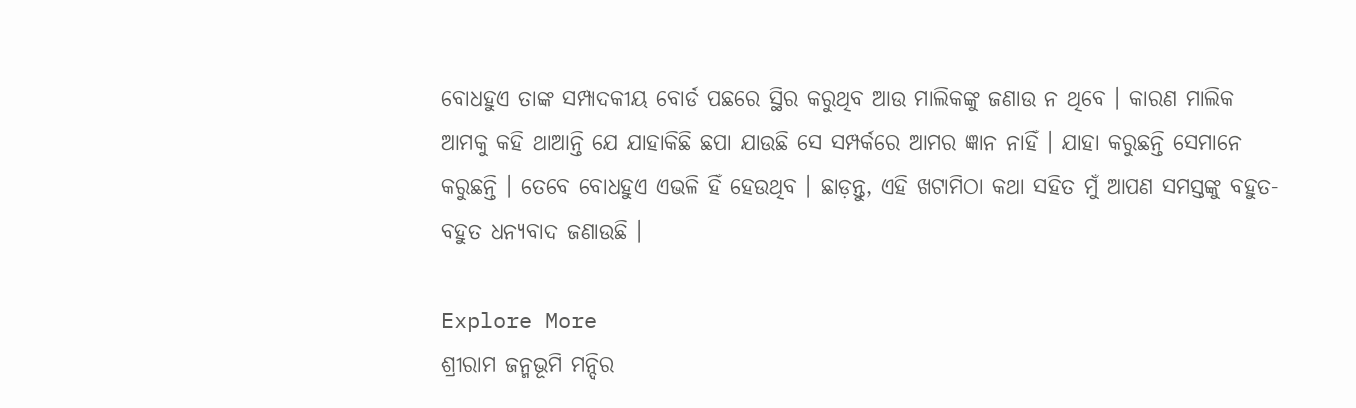ବୋଧହୁଏ ତାଙ୍କ ସମ୍ପାଦକୀୟ ବୋର୍ଡ ପଛରେ ସ୍ଥିର କରୁଥିବ ଆଉ ମାଲିକଙ୍କୁ ଜଣାଉ ନ ଥିବେ । କାରଣ ମାଲିକ ଆମକୁ କହି ଥାଆନ୍ତି ଯେ ଯାହାକିଛି ଛପା ଯାଉଛି ସେ ସମ୍ପର୍କରେ ଆମର ଜ୍ଞାନ ନାହିଁ । ଯାହା କରୁଛନ୍ତି ସେମାନେ କରୁଛନ୍ତି । ତେବେ ବୋଧହୁଏ ଏଭଳି ହିଁ ହେଉଥିବ । ଛାଡ଼ନ୍ତୁ, ଏହି ଖଟାମିଠା କଥା ସହିତ ମୁଁ ଆପଣ ସମସ୍ତଙ୍କୁ ବହୁତ- ବହୁତ ଧନ୍ୟବାଦ ଜଣାଉଛି ।

Explore More
ଶ୍ରୀରାମ ଜନ୍ମଭୂମି ମନ୍ଦିର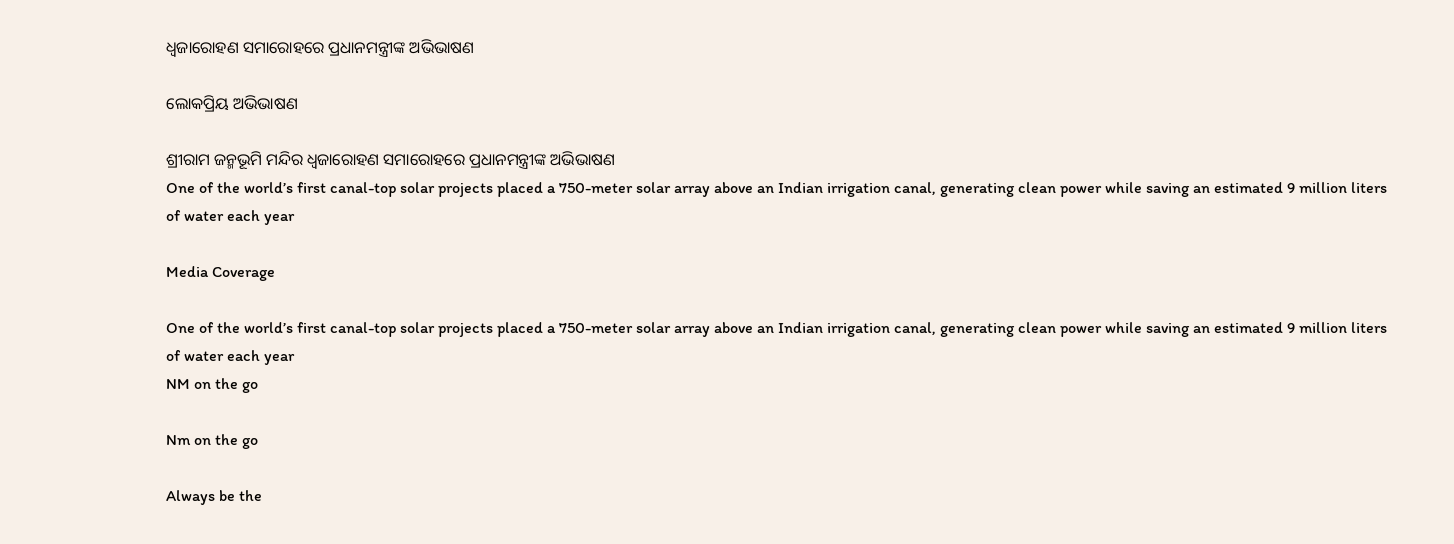ଧ୍ଵଜାରୋହଣ ସମାରୋହରେ ପ୍ରଧାନମନ୍ତ୍ରୀଙ୍କ ଅଭିଭାଷଣ

ଲୋକପ୍ରିୟ ଅଭିଭାଷଣ

ଶ୍ରୀରାମ ଜନ୍ମଭୂମି ମନ୍ଦିର ଧ୍ଵଜାରୋହଣ ସମାରୋହରେ ପ୍ରଧାନମନ୍ତ୍ରୀଙ୍କ ଅଭିଭାଷଣ
One of the world’s first canal-top solar projects placed a 750-meter solar array above an Indian irrigation canal, generating clean power while saving an estimated 9 million liters of water each year

Media Coverage

One of the world’s first canal-top solar projects placed a 750-meter solar array above an Indian irrigation canal, generating clean power while saving an estimated 9 million liters of water each year
NM on the go

Nm on the go

Always be the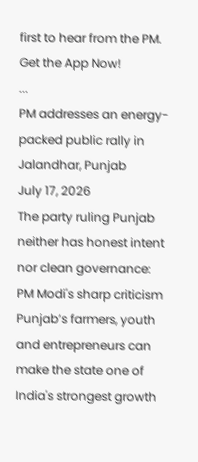first to hear from the PM. Get the App Now!
...
PM addresses an energy-packed public rally in Jalandhar, Punjab
July 17, 2026
The party ruling Punjab neither has honest intent nor clean governance: PM Modi's sharp criticism
Punjab’s farmers, youth and entrepreneurs can make the state one of India's strongest growth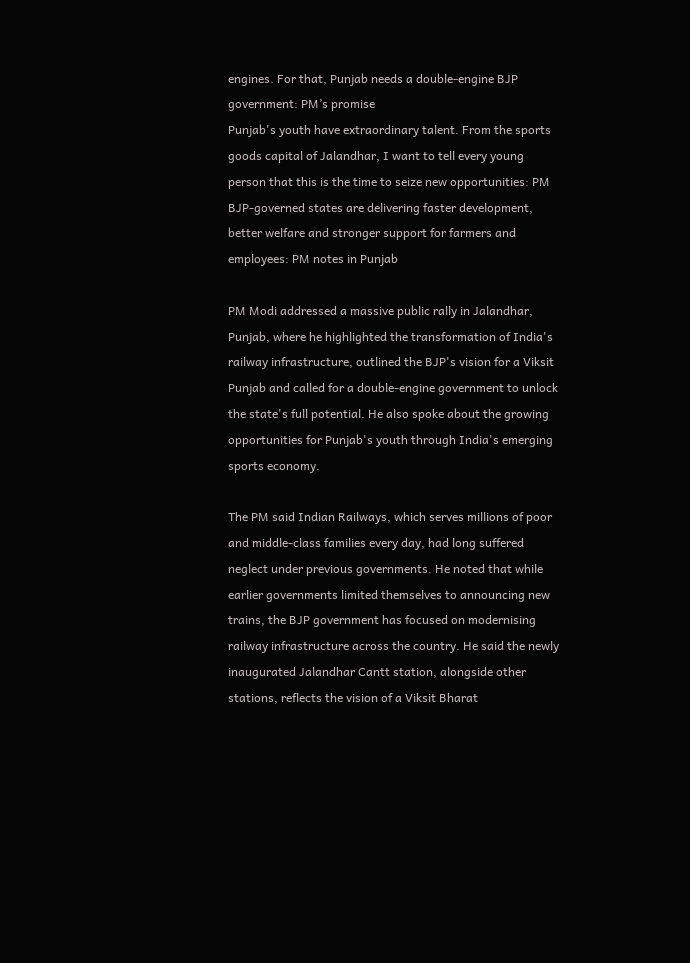engines. For that, Punjab needs a double-engine BJP government: PM’s promise
Punjab's youth have extraordinary talent. From the sports goods capital of Jalandhar, I want to tell every young person that this is the time to seize new opportunities: PM
BJP-governed states are delivering faster development, better welfare and stronger support for farmers and employees: PM notes in Punjab

PM Modi addressed a massive public rally in Jalandhar, Punjab, where he highlighted the transformation of India's railway infrastructure, outlined the BJP's vision for a Viksit Punjab and called for a double-engine government to unlock the state's full potential. He also spoke about the growing opportunities for Punjab's youth through India's emerging sports economy.

The PM said Indian Railways, which serves millions of poor and middle-class families every day, had long suffered neglect under previous governments. He noted that while earlier governments limited themselves to announcing new trains, the BJP government has focused on modernising railway infrastructure across the country. He said the newly inaugurated Jalandhar Cantt station, alongside other stations, reflects the vision of a Viksit Bharat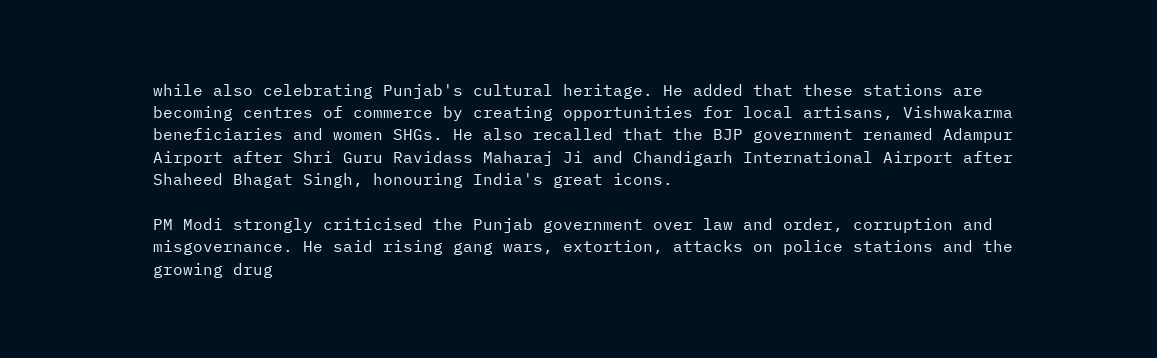while also celebrating Punjab's cultural heritage. He added that these stations are becoming centres of commerce by creating opportunities for local artisans, Vishwakarma beneficiaries and women SHGs. He also recalled that the BJP government renamed Adampur Airport after Shri Guru Ravidass Maharaj Ji and Chandigarh International Airport after Shaheed Bhagat Singh, honouring India's great icons.

PM Modi strongly criticised the Punjab government over law and order, corruption and misgovernance. He said rising gang wars, extortion, attacks on police stations and the growing drug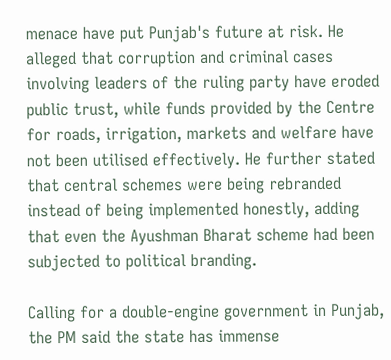menace have put Punjab's future at risk. He alleged that corruption and criminal cases involving leaders of the ruling party have eroded public trust, while funds provided by the Centre for roads, irrigation, markets and welfare have not been utilised effectively. He further stated that central schemes were being rebranded instead of being implemented honestly, adding that even the Ayushman Bharat scheme had been subjected to political branding.

Calling for a double-engine government in Punjab, the PM said the state has immense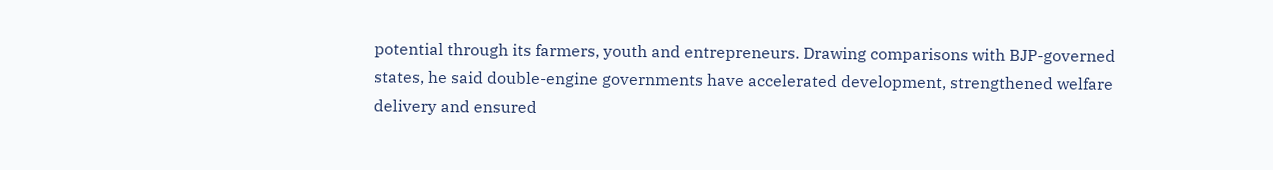potential through its farmers, youth and entrepreneurs. Drawing comparisons with BJP-governed states, he said double-engine governments have accelerated development, strengthened welfare delivery and ensured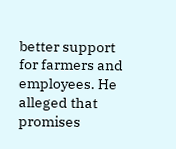better support for farmers and employees. He alleged that promises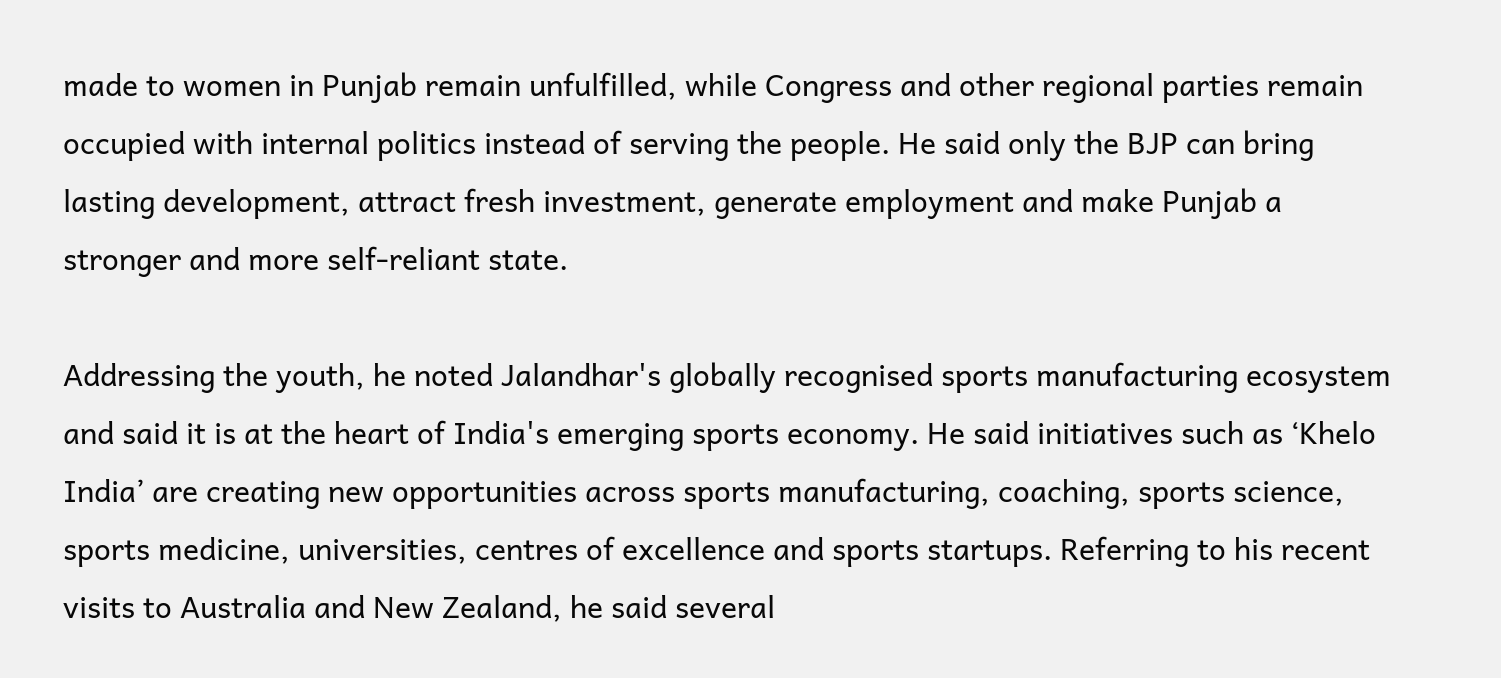made to women in Punjab remain unfulfilled, while Congress and other regional parties remain occupied with internal politics instead of serving the people. He said only the BJP can bring lasting development, attract fresh investment, generate employment and make Punjab a stronger and more self-reliant state.

Addressing the youth, he noted Jalandhar's globally recognised sports manufacturing ecosystem and said it is at the heart of India's emerging sports economy. He said initiatives such as ‘Khelo India’ are creating new opportunities across sports manufacturing, coaching, sports science, sports medicine, universities, centres of excellence and sports startups. Referring to his recent visits to Australia and New Zealand, he said several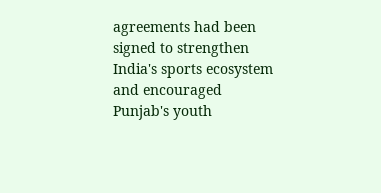agreements had been signed to strengthen India's sports ecosystem and encouraged Punjab's youth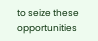to seize these opportunities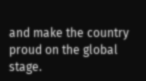and make the country proud on the global stage.